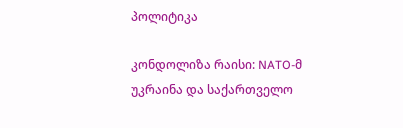პოლიტიკა

კონდოლიზა რაისი: NATO-მ უკრაინა და საქართველო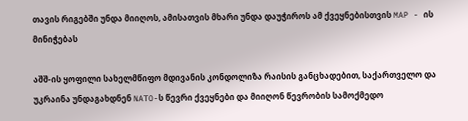თავის რიგებში უნდა მიიღოს, ამისათვის მხარი უნდა დაუჭიროს ამ ქვეყნებისთვის MAP - ის მინიჭებას

აშშ-ის ყოფილი სახელმწიფო მდივანის კონდოლიზა რაისის განცხადებით, საქართველო და უკრაინა უნდაგახდნენ NATO-ს წევრი ქვეყნები და მიიღონ წევრობის სამოქმედო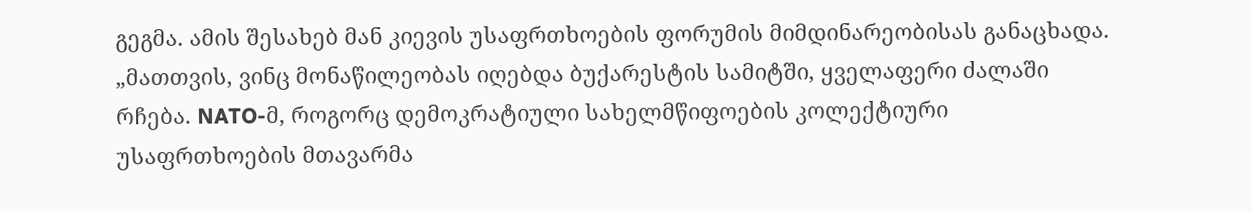გეგმა. ამის შესახებ მან კიევის უსაფრთხოების ფორუმის მიმდინარეობისას განაცხადა. „მათთვის, ვინც მონაწილეობას იღებდა ბუქარესტის სამიტში, ყველაფერი ძალაში რჩება. NATO-მ, როგორც დემოკრატიული სახელმწიფოების კოლექტიური უსაფრთხოების მთავარმა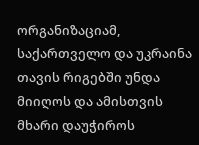ორგანიზაციამ, საქართველო და უკრაინა თავის რიგებში უნდა მიიღოს და ამისთვის მხარი დაუჭიროს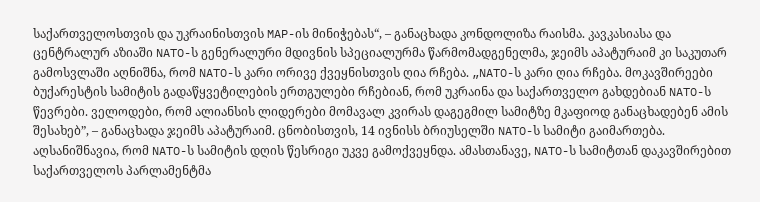საქართველოსთვის და უკრაინისთვის MAP-ის მინიჭებას“, – განაცხადა კონდოლიზა რაისმა. კავკასიასა და ცენტრალურ აზიაში NATO-ს გენერალური მდივნის სპეციალურმა წარმომადგენელმა, ჯეიმს აპატურაიმ კი საკუთარ გამოსვლაში აღნიშნა, რომ NATO-ს კარი ორივე ქვეყნისთვის ღია რჩება. „NATO-ს კარი ღია რჩება. მოკავშირეები ბუქარესტის სამიტის გადაწყვეტილების ერთგულები რჩებიან, რომ უკრაინა და საქართველო გახდებიან NATO-ს წევრები. ველოდები, რომ ალიანსის ლიდერები მომავალ კვირას დაგეგმილ სამიტზე მკაფიოდ განაცხადებენ ამის შესახებ”, – განაცხადა ჯეიმს აპატურაიმ. ცნობისთვის, 14 ივნისს ბრიუსელში NATO-ს სამიტი გაიმართება. აღსანიშნავია, რომ NATO-ს სამიტის დღის წესრიგი უკვე გამოქვეყნდა. ამასთანავე, NATO-ს სამიტთან დაკავშირებით საქართველოს პარლამენტმა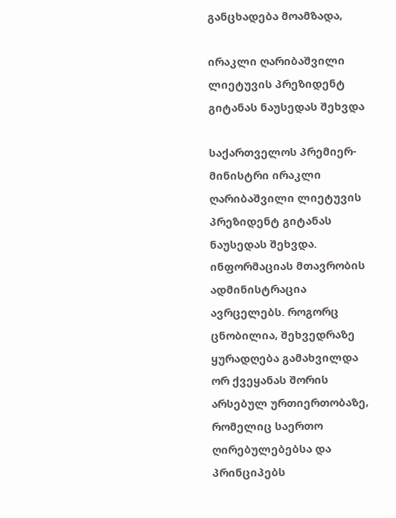განცხადება მოამზადა,

ირაკლი ღარიბაშვილი ლიეტუვის პრეზიდენტ გიტანას ნაუსედას შეხვდა

საქართველოს პრემიერ-მინისტრი ირაკლი ღარიბაშვილი ლიეტუვის პრეზიდენტ გიტანას ნაუსედას შეხვდა. ინფორმაციას მთავრობის ადმინისტრაცია ავრცელებს. როგორც ცნობილია, შეხვედრაზე ყურადღება გამახვილდა ორ ქვეყანას შორის არსებულ ურთიერთობაზე, რომელიც საერთო ღირებულებებსა და პრინციპებს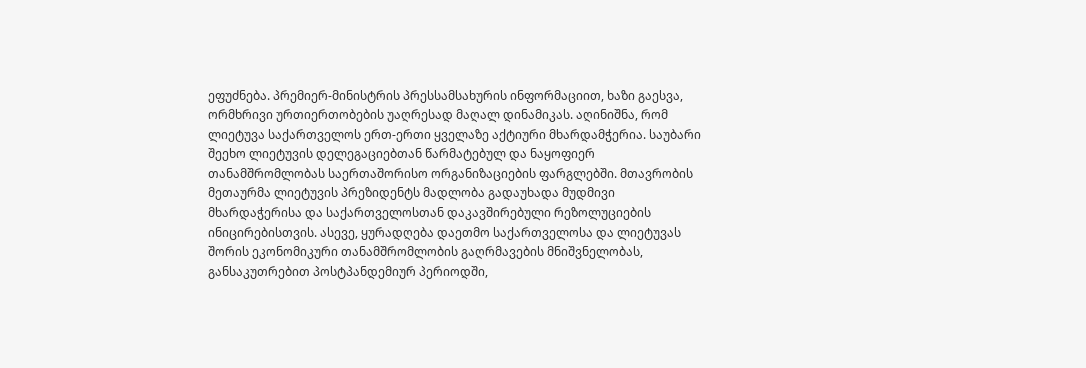ეფუძნება. პრემიერ-მინისტრის პრესსამსახურის ინფორმაციით, ხაზი გაესვა, ორმხრივი ურთიერთობების უაღრესად მაღალ დინამიკას. აღინიშნა, რომ ლიეტუვა საქართველოს ერთ-ერთი ყველაზე აქტიური მხარდამჭერია. საუბარი შეეხო ლიეტუვის დელეგაციებთან წარმატებულ და ნაყოფიერ თანამშრომლობას საერთაშორისო ორგანიზაციების ფარგლებში. მთავრობის მეთაურმა ლიეტუვის პრეზიდენტს მადლობა გადაუხადა მუდმივი მხარდაჭერისა და საქართველოსთან დაკავშირებული რეზოლუციების ინიცირებისთვის. ასევე, ყურადღება დაეთმო საქართველოსა და ლიეტუვას შორის ეკონომიკური თანამშრომლობის გაღრმავების მნიშვნელობას, განსაკუთრებით პოსტპანდემიურ პერიოდში,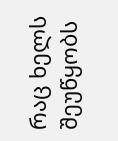რაც ხელს შეუწყობს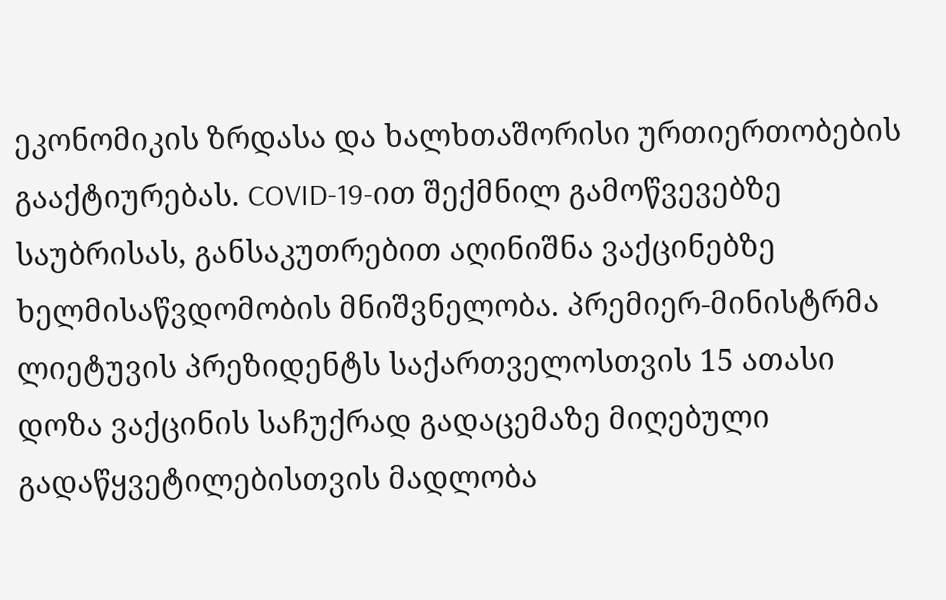ეკონომიკის ზრდასა და ხალხთაშორისი ურთიერთობების გააქტიურებას. COVID-19-ით შექმნილ გამოწვევებზე საუბრისას, განსაკუთრებით აღინიშნა ვაქცინებზე ხელმისაწვდომობის მნიშვნელობა. პრემიერ-მინისტრმა ლიეტუვის პრეზიდენტს საქართველოსთვის 15 ათასი დოზა ვაქცინის საჩუქრად გადაცემაზე მიღებული გადაწყვეტილებისთვის მადლობა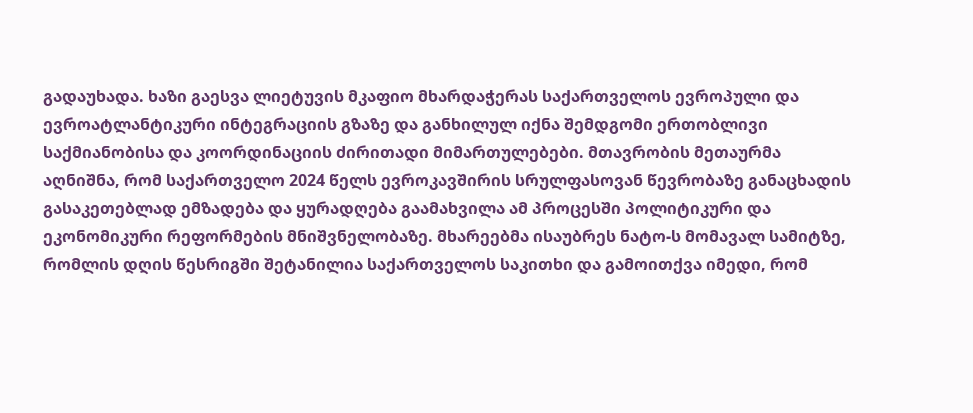გადაუხადა. ხაზი გაესვა ლიეტუვის მკაფიო მხარდაჭერას საქართველოს ევროპული და ევროატლანტიკური ინტეგრაციის გზაზე და განხილულ იქნა შემდგომი ერთობლივი საქმიანობისა და კოორდინაციის ძირითადი მიმართულებები. მთავრობის მეთაურმა აღნიშნა, რომ საქართველო 2024 წელს ევროკავშირის სრულფასოვან წევრობაზე განაცხადის გასაკეთებლად ემზადება და ყურადღება გაამახვილა ამ პროცესში პოლიტიკური და ეკონომიკური რეფორმების მნიშვნელობაზე. მხარეებმა ისაუბრეს ნატო-ს მომავალ სამიტზე, რომლის დღის წესრიგში შეტანილია საქართველოს საკითხი და გამოითქვა იმედი, რომ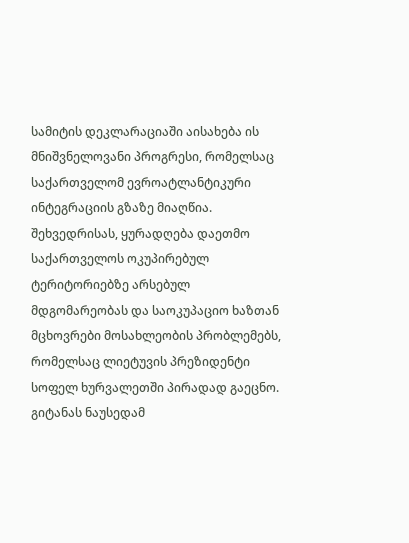სამიტის დეკლარაციაში აისახება ის მნიშვნელოვანი პროგრესი, რომელსაც საქართველომ ევროატლანტიკური ინტეგრაციის გზაზე მიაღწია. შეხვედრისას, ყურადღება დაეთმო საქართველოს ოკუპირებულ ტერიტორიებზე არსებულ მდგომარეობას და საოკუპაციო ხაზთან მცხოვრები მოსახლეობის პრობლემებს, რომელსაც ლიეტუვის პრეზიდენტი სოფელ ხურვალეთში პირადად გაეცნო. გიტანას ნაუსედამ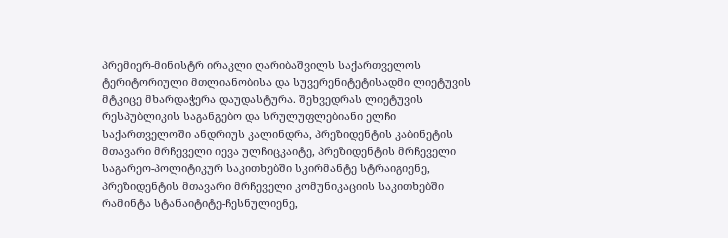პრემიერ-მინისტრ ირაკლი ღარიბაშვილს საქართველოს ტერიტორიული მთლიანობისა და სუვერენიტეტისადმი ლიეტუვის მტკიცე მხარდაჭერა დაუდასტურა. შეხვედრას ლიეტუვის რესპუბლიკის საგანგებო და სრულუფლებიანი ელჩი საქართველოში ანდრიუს კალინდრა, პრეზიდენტის კაბინეტის მთავარი მრჩეველი იევა ულჩიცკაიტე, პრეზიდენტის მრჩეველი საგარეო-პოლიტიკურ საკითხებში სკირმანტე სტრაიგიენე, პრეზიდენტის მთავარი მრჩეველი კომუნიკაციის საკითხებში რამინტა სტანაიტიტე-ჩესნულიენე,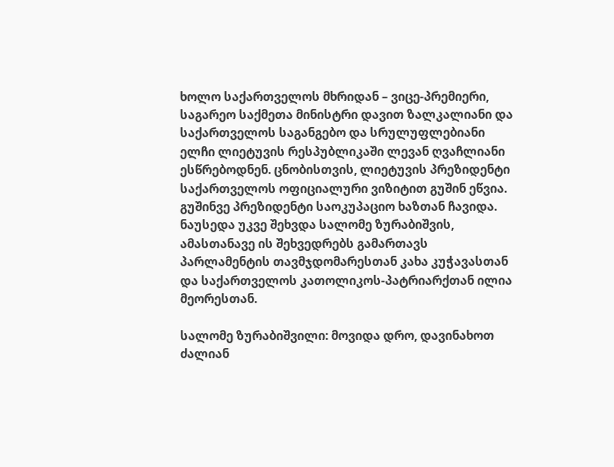ხოლო საქართველოს მხრიდან – ვიცე-პრემიერი, საგარეო საქმეთა მინისტრი დავით ზალკალიანი და საქართველოს საგანგებო და სრულუფლებიანი ელჩი ლიეტუვის რესპუბლიკაში ლევან ღვაჩლიანი ესწრებოდნენ. ცნობისთვის, ლიეტუვის პრეზიდენტი საქართველოს ოფიციალური ვიზიტით გუშინ ეწვია. გუშინვე პრეზიდენტი საოკუპაციო ხაზთან ჩავიდა. ნაუსედა უკვე შეხვდა სალომე ზურაბიშვის, ამასთანავე ის შეხვედრებს გამართავს პარლამენტის თავმჯდომარესთან კახა კუჭავასთან და საქართველოს კათოლიკოს-პატრიარქთან ილია მეორესთან.

სალომე ზურაბიშვილი: მოვიდა დრო, დავინახოთ ძალიან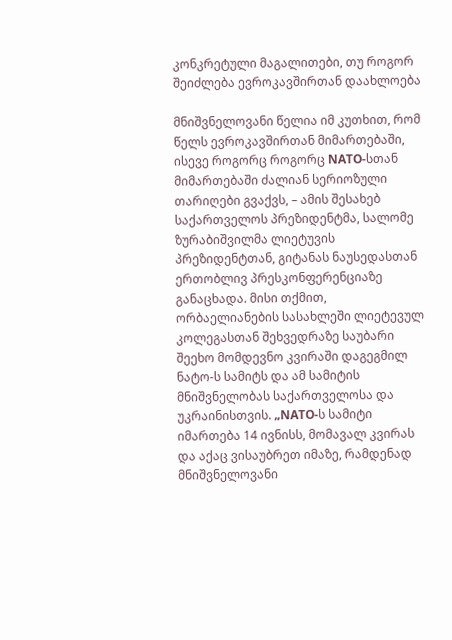კონკრეტული მაგალითები, თუ როგორ შეიძლება ევროკავშირთან დაახლოება

მნიშვნელოვანი წელია იმ კუთხით, რომ წელს ევროკავშირთან მიმართებაში, ისევე როგორც როგორც NATO-სთან მიმართებაში ძალიან სერიოზული თარიღები გვაქვს, – ამის შესახებ საქართველოს პრეზიდენტმა, სალომე ზურაბიშვილმა ლიეტუვის პრეზიდენტთან, გიტანას ნაუსედასთან ერთობლივ პრესკონფერენციაზე განაცხადა. მისი თქმით, ორბაელიანების სასახლეში ლიეტევულ კოლეგასთან შეხვედრაზე საუბარი შეეხო მომდევნო კვირაში დაგეგმილ ნატო-ს სამიტს და ამ სამიტის მნიშვნელობას საქართველოსა და უკრაინისთვის. „NATO-ს სამიტი იმართება 14 ივნისს, მომავალ კვირას და აქაც ვისაუბრეთ იმაზე, რამდენად მნიშვნელოვანი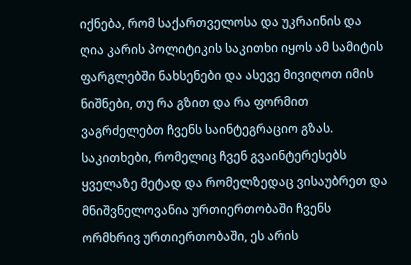იქნება, რომ საქართველოსა და უკრაინის და ღია კარის პოლიტიკის საკითხი იყოს ამ სამიტის ფარგლებში ნახსენები და ასევე მივიღოთ იმის ნიშნები, თუ რა გზით და რა ფორმით ვაგრძელებთ ჩვენს საინტეგრაციო გზას. საკითხები, რომელიც ჩვენ გვაინტერესებს ყველაზე მეტად და რომელზედაც ვისაუბრეთ და მნიშვნელოვანია ურთიერთობაში ჩვენს ორმხრივ ურთიერთობაში, ეს არის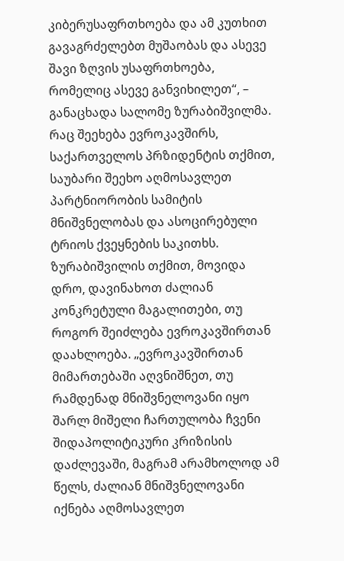კიბერუსაფრთხოება და ამ კუთხით გავაგრძელებთ მუშაობას და ასევე შავი ზღვის უსაფრთხოება, რომელიც ასევე განვიხილეთ“, – განაცხადა სალომე ზურაბიშვილმა. რაც შეეხება ევროკავშირს, საქართველოს პრზიდენტის თქმით, საუბარი შეეხო აღმოსავლეთ პარტნიორობის სამიტის მნიშვნელობას და ასოცირებული ტრიოს ქვეყნების საკითხს. ზურაბიშვილის თქმით, მოვიდა დრო, დავინახოთ ძალიან კონკრეტული მაგალითები, თუ როგორ შეიძლება ევროკავშირთან დაახლოება. „ევროკავშირთან მიმართებაში აღვნიშნეთ, თუ რამდენად მნიშვნელოვანი იყო შარლ მიშელი ჩართულობა ჩვენი შიდაპოლიტიკური კრიზისის დაძლევაში, მაგრამ არამხოლოდ ამ წელს, ძალიან მნიშვნელოვანი იქნება აღმოსავლეთ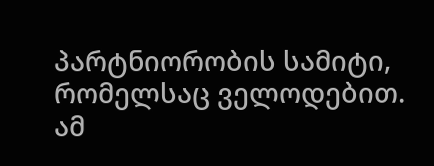პარტნიორობის სამიტი, რომელსაც ველოდებით. ამ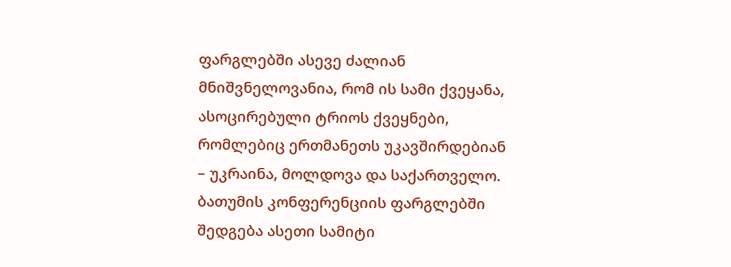ფარგლებში ასევე ძალიან მნიშვნელოვანია, რომ ის სამი ქვეყანა, ასოცირებული ტრიოს ქვეყნები, რომლებიც ერთმანეთს უკავშირდებიან – უკრაინა, მოლდოვა და საქართველო. ბათუმის კონფერენციის ფარგლებში შედგება ასეთი სამიტი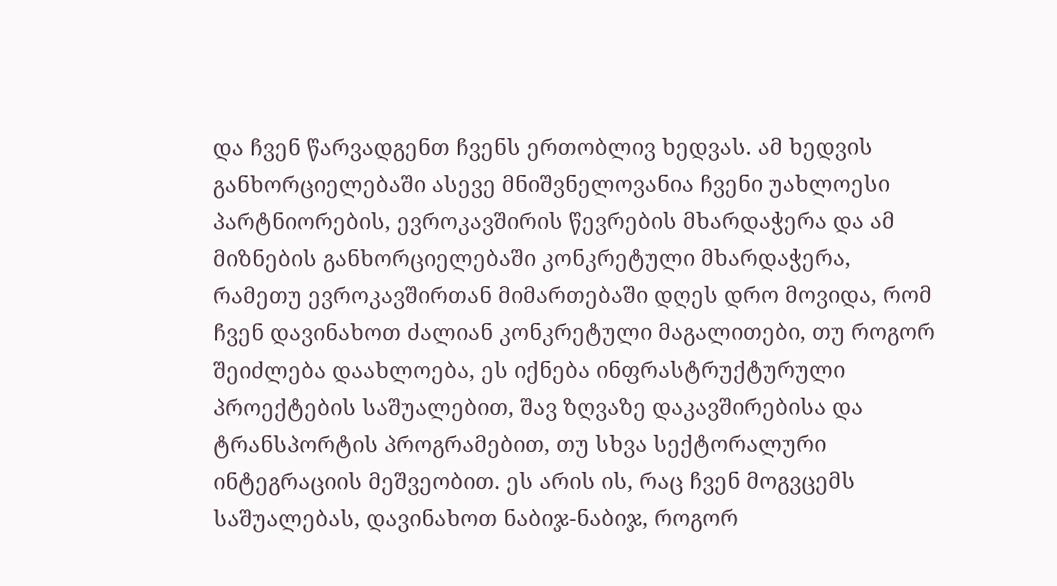და ჩვენ წარვადგენთ ჩვენს ერთობლივ ხედვას. ამ ხედვის განხორციელებაში ასევე მნიშვნელოვანია ჩვენი უახლოესი პარტნიორების, ევროკავშირის წევრების მხარდაჭერა და ამ მიზნების განხორციელებაში კონკრეტული მხარდაჭერა, რამეთუ ევროკავშირთან მიმართებაში დღეს დრო მოვიდა, რომ ჩვენ დავინახოთ ძალიან კონკრეტული მაგალითები, თუ როგორ შეიძლება დაახლოება, ეს იქნება ინფრასტრუქტურული პროექტების საშუალებით, შავ ზღვაზე დაკავშირებისა და ტრანსპორტის პროგრამებით, თუ სხვა სექტორალური ინტეგრაციის მეშვეობით. ეს არის ის, რაც ჩვენ მოგვცემს საშუალებას, დავინახოთ ნაბიჯ-ნაბიჯ, როგორ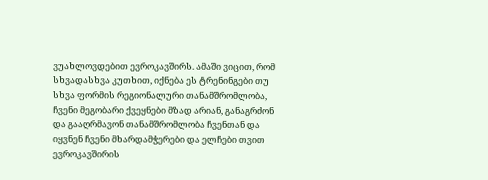ვუახლოვდებით ევროკავშირს. ამაში ვიცით, რომ სხვადასხვა კუთხით, იქნება ეს ტრენინგები თუ სხვა ფორმის რეგიონალური თანამშრომლობა, ჩვენი მეგობარი ქვეყნები მზად არიან, განაგრძონ და გააღრმავონ თანამშრომლობა ჩვენთან და იყვნენ ჩვენი მხარდამჭერები და ელჩები თვით ევროკავშირის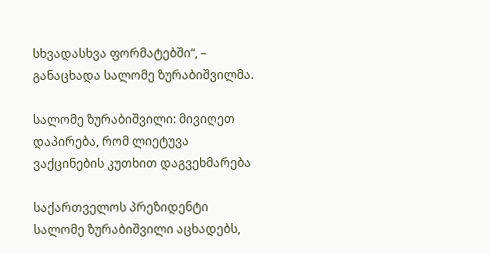სხვადასხვა ფორმატებში“, – განაცხადა სალომე ზურაბიშვილმა.

სალომე ზურაბიშვილი: მივიღეთ დაპირება, რომ ლიეტუვა ვაქცინების კუთხით დაგვეხმარება

საქართველოს პრეზიდენტი სალომე ზურაბიშვილი აცხადებს,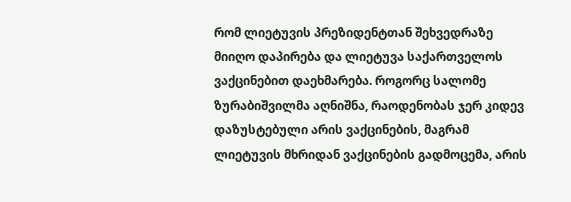რომ ლიეტუვის პრეზიდენტთან შეხვედრაზე მიიღო დაპირება და ლიეტუვა საქართველოს ვაქცინებით დაეხმარება. როგორც სალომე ზურაბიშვილმა აღნიშნა, რაოდენობას ჯერ კიდევ დაზუსტებული არის ვაქცინების, მაგრამ ლიეტუვის მხრიდან ვაქცინების გადმოცემა, არის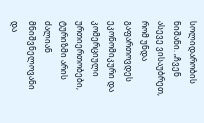სოლიდარობის ნიშანი. „ჩვენ ასევე ვისაუბრეთ, რომ უნდა გაფართოვდეს ეკონომიკური და კომერციული ურთიერთობები, ტურიზმი არის ძალიან მნიშვნელოვანი და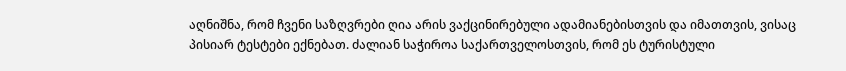აღნიშნა, რომ ჩვენი საზღვრები ღია არის ვაქცინირებული ადამიანებისთვის და იმათთვის, ვისაც პისიარ ტესტები ექნებათ. ძალიან საჭიროა საქართველოსთვის, რომ ეს ტურისტული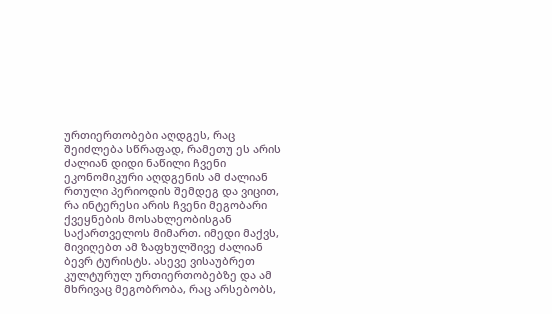ურთიერთობები აღდგეს, რაც შეიძლება სწრაფად, რამეთუ ეს არის ძალიან დიდი ნაწილი ჩვენი ეკონომიკური აღდგენის ამ ძალიან რთული პერიოდის შემდეგ და ვიცით, რა ინტერესი არის ჩვენი მეგობარი ქვეყნების მოსახლეობისგან საქართველოს მიმართ. იმედი მაქვს, მივიღებთ ამ ზაფხულშივე ძალიან ბევრ ტურისტს. ასევე ვისაუბრეთ კულტურულ ურთიერთობებზე და ამ მხრივაც მეგობრობა, რაც არსებობს,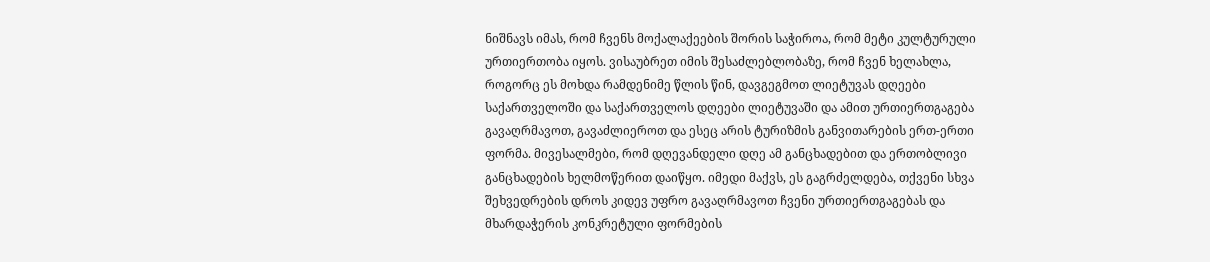ნიშნავს იმას, რომ ჩვენს მოქალაქეების შორის საჭიროა, რომ მეტი კულტურული ურთიერთობა იყოს. ვისაუბრეთ იმის შესაძლებლობაზე, რომ ჩვენ ხელახლა, როგორც ეს მოხდა რამდენიმე წლის წინ, დავგეგმოთ ლიეტუვას დღეები საქართველოში და საქართველოს დღეები ლიეტუვაში და ამით ურთიერთგაგება გავაღრმავოთ, გავაძლიეროთ და ესეც არის ტურიზმის განვითარების ერთ-ერთი ფორმა. მივესალმები, რომ დღევანდელი დღე ამ განცხადებით და ერთობლივი განცხადების ხელმოწერით დაიწყო. იმედი მაქვს, ეს გაგრძელდება, თქვენი სხვა შეხვედრების დროს კიდევ უფრო გავაღრმავოთ ჩვენი ურთიერთგაგებას და მხარდაჭერის კონკრეტული ფორმების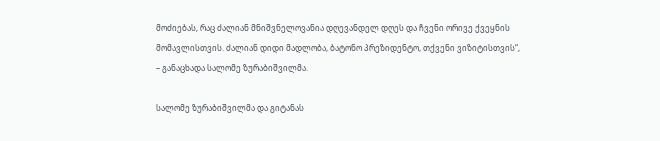მოძიებას, რაც ძალიან მნიშვნელოვანია დღევანდელ დღეს და ჩვენი ორივე ქვეყნის მომავლისთვის. ძალიან დიდი მადლობა, ბატონო პრეზიდენტო, თქვენი ვიზიტისთვის“, – განაცხადა სალომე ზურაბიშვილმა.

სალომე ზურაბიშვილმა და გიტანას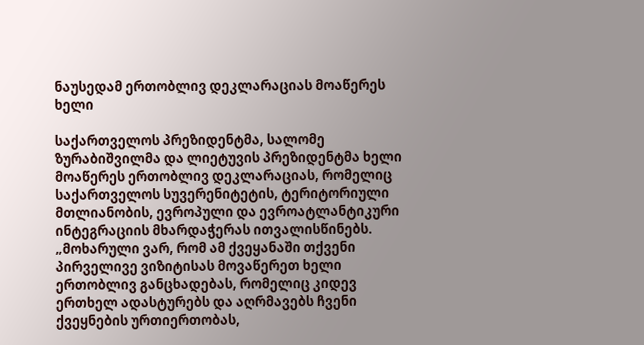ნაუსედამ ერთობლივ დეკლარაციას მოაწერეს ხელი

საქართველოს პრეზიდენტმა, სალომე ზურაბიშვილმა და ლიეტუვის პრეზიდენტმა ხელი მოაწერეს ერთობლივ დეკლარაციას, რომელიც საქართველოს სუვერენიტეტის, ტერიტორიული მთლიანობის, ევროპული და ევროატლანტიკური ინტეგრაციის მხარდაჭერას ითვალისწინებს. „მოხარული ვარ, რომ ამ ქვეყანაში თქვენი პირველივე ვიზიტისას მოვაწერეთ ხელი ერთობლივ განცხადებას, რომელიც კიდევ ერთხელ ადასტურებს და აღრმავებს ჩვენი ქვეყნების ურთიერთობას,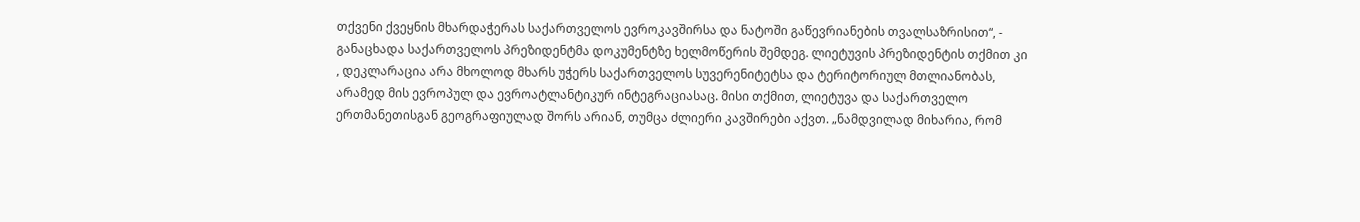თქვენი ქვეყნის მხარდაჭერას საქართველოს ევროკავშირსა და ნატოში გაწევრიანების თვალსაზრისით“, - განაცხადა საქართველოს პრეზიდენტმა დოკუმენტზე ხელმოწერის შემდეგ. ლიეტუვის პრეზიდენტის თქმით კი , დეკლარაცია არა მხოლოდ მხარს უჭერს საქართველოს სუვერენიტეტსა და ტერიტორიულ მთლიანობას, არამედ მის ევროპულ და ევროატლანტიკურ ინტეგრაციასაც. მისი თქმით, ლიეტუვა და საქართველო ერთმანეთისგან გეოგრაფიულად შორს არიან, თუმცა ძლიერი კავშირები აქვთ. „ნამდვილად მიხარია, რომ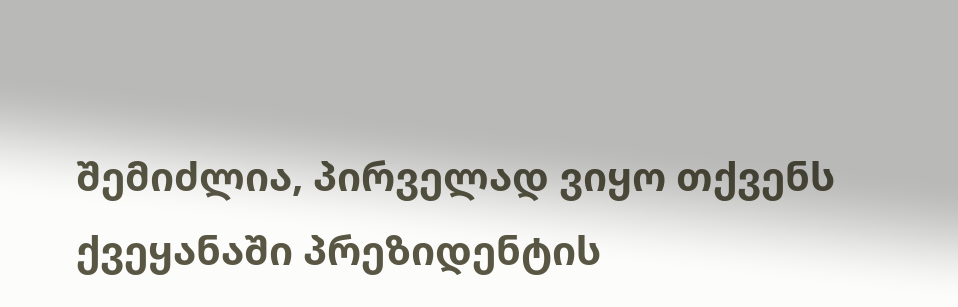შემიძლია, პირველად ვიყო თქვენს ქვეყანაში პრეზიდენტის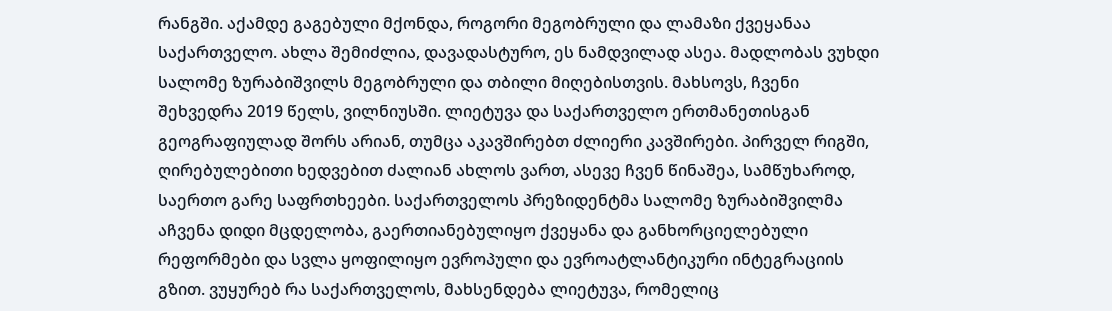რანგში. აქამდე გაგებული მქონდა, როგორი მეგობრული და ლამაზი ქვეყანაა საქართველო. ახლა შემიძლია, დავადასტურო, ეს ნამდვილად ასეა. მადლობას ვუხდი სალომე ზურაბიშვილს მეგობრული და თბილი მიღებისთვის. მახსოვს, ჩვენი შეხვედრა 2019 წელს, ვილნიუსში. ლიეტუვა და საქართველო ერთმანეთისგან გეოგრაფიულად შორს არიან, თუმცა აკავშირებთ ძლიერი კავშირები. პირველ რიგში, ღირებულებითი ხედვებით ძალიან ახლოს ვართ, ასევე ჩვენ წინაშეა, სამწუხაროდ, საერთო გარე საფრთხეები. საქართველოს პრეზიდენტმა სალომე ზურაბიშვილმა აჩვენა დიდი მცდელობა, გაერთიანებულიყო ქვეყანა და განხორციელებული რეფორმები და სვლა ყოფილიყო ევროპული და ევროატლანტიკური ინტეგრაციის გზით. ვუყურებ რა საქართველოს, მახსენდება ლიეტუვა, რომელიც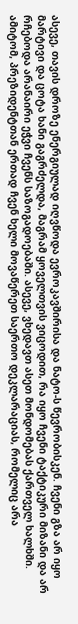ასევე, თავის დროზე ენერგიულად იღვწოდა ევროკავშირისა და ნატო-ს წევრობისკენ. ჩვენი გზა არ იყო მარტივი და ცოტა ხანი გაგრძელდა, მაგრამ ყოველთვის ვიცოდით, რა იყო ჩვენი ტაქტიკური მიზანი და არ რჩებოდა არანაირი ეჭვი ჩვენს საზოგადოებაში. ასევე, ვხედავთ ასეთ მონდომებას ქართველ ხალხში. ამიტომ, პრეზიდენტთან ერთად ჩვენ ხელი მოვაწერეთ საერთო დეკლარაციას, რომელიც არა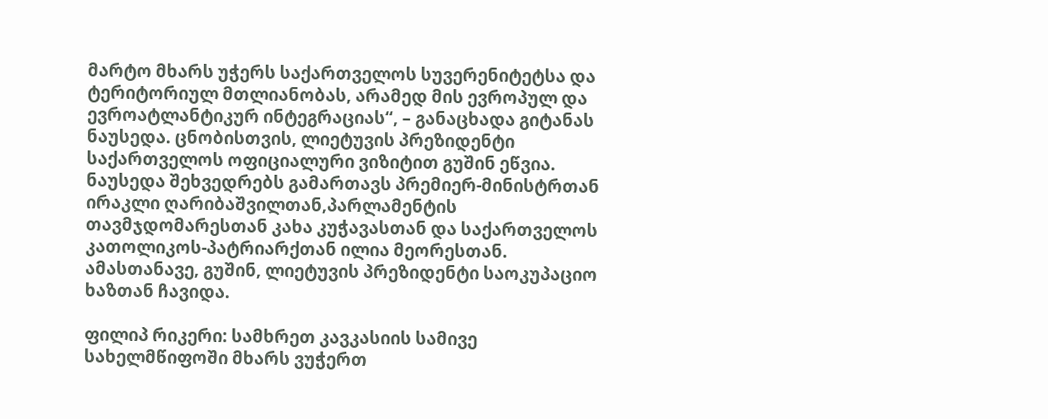მარტო მხარს უჭერს საქართველოს სუვერენიტეტსა და ტერიტორიულ მთლიანობას, არამედ მის ევროპულ და ევროატლანტიკურ ინტეგრაციას“, – განაცხადა გიტანას ნაუსედა. ცნობისთვის, ლიეტუვის პრეზიდენტი საქართველოს ოფიციალური ვიზიტით გუშინ ეწვია. ნაუსედა შეხვედრებს გამართავს პრემიერ-მინისტრთან ირაკლი ღარიბაშვილთან,პარლამენტის თავმჯდომარესთან კახა კუჭავასთან და საქართველოს კათოლიკოს-პატრიარქთან ილია მეორესთან. ამასთანავე, გუშინ, ლიეტუვის პრეზიდენტი საოკუპაციო ხაზთან ჩავიდა.

ფილიპ რიკერი: სამხრეთ კავკასიის სამივე სახელმწიფოში მხარს ვუჭერთ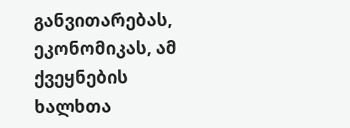განვითარებას, ეკონომიკას, ამ ქვეყნების ხალხთა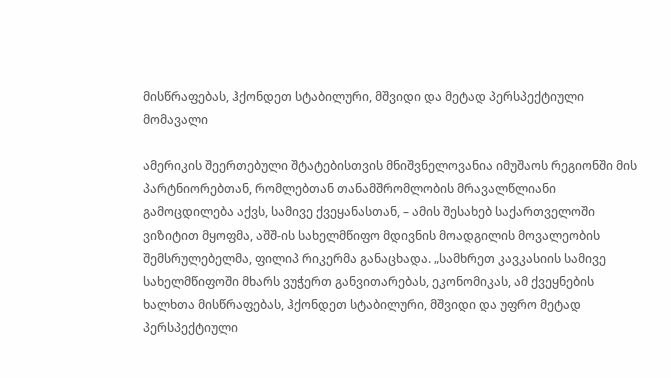მისწრაფებას, ჰქონდეთ სტაბილური, მშვიდი და მეტად პერსპექტიული მომავალი

ამერიკის შეერთებული შტატებისთვის მნიშვნელოვანია იმუშაოს რეგიონში მის პარტნიორებთან, რომლებთან თანამშრომლობის მრავალწლიანი გამოცდილება აქვს, სამივე ქვეყანასთან, – ამის შესახებ საქართველოში ვიზიტით მყოფმა, აშშ-ის სახელმწიფო მდივნის მოადგილის მოვალეობის შემსრულებელმა, ფილიპ რიკერმა განაცხადა. „სამხრეთ კავკასიის სამივე სახელმწიფოში მხარს ვუჭერთ განვითარებას, ეკონომიკას, ამ ქვეყნების ხალხთა მისწრაფებას, ჰქონდეთ სტაბილური, მშვიდი და უფრო მეტად პერსპექტიული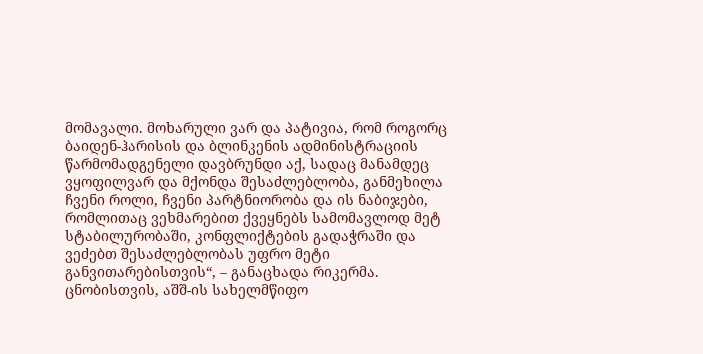მომავალი. მოხარული ვარ და პატივია, რომ როგორც ბაიდენ-ჰარისის და ბლინკენის ადმინისტრაციის წარმომადგენელი დავბრუნდი აქ, სადაც მანამდეც ვყოფილვარ და მქონდა შესაძლებლობა, განმეხილა ჩვენი როლი, ჩვენი პარტნიორობა და ის ნაბიჯები, რომლითაც ვეხმარებით ქვეყნებს სამომავლოდ მეტ სტაბილურობაში, კონფლიქტების გადაჭრაში და ვეძებთ შესაძლებლობას უფრო მეტი განვითარებისთვის“, – განაცხადა რიკერმა. ცნობისთვის, აშშ-ის სახელმწიფო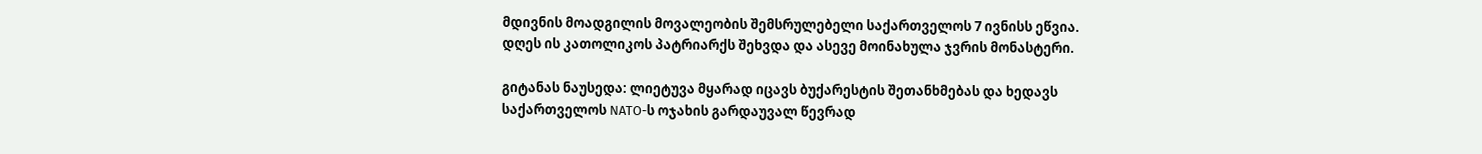მდივნის მოადგილის მოვალეობის შემსრულებელი საქართველოს 7 ივნისს ეწვია. დღეს ის კათოლიკოს პატრიარქს შეხვდა და ასევე მოინახულა ჯვრის მონასტერი.

გიტანას ნაუსედა: ლიეტუვა მყარად იცავს ბუქარესტის შეთანხმებას და ხედავს საქართველოს NATO-ს ოჯახის გარდაუვალ წევრად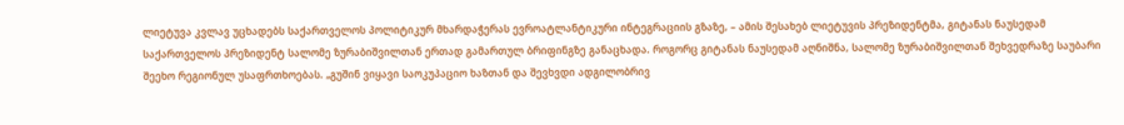ლიეტუვა კვლავ უცხადებს საქართველოს პოლიტიკურ მხარდაჭერას ევროატლანტიკური ინტეგრაციის გზაზე, – ამის შესახებ ლიეტუვის პრეზიდენტმა, გიტანას ნაუსედამ საქართველოს პრეზიდენტ სალომე ზურაბიშვილთან ერთად გამართულ ბრიფინგზე განაცხადა. როგორც გიტანას ნაუსედამ აღნიშნა, სალომე ზურაბიშვილთან შეხვედრაზე საუბარი შეეხო რეგიონულ უსაფრთხოებას. „გუშინ ვიყავი საოკუპაციო ხაზთან და შევხვდი ადგილობრივ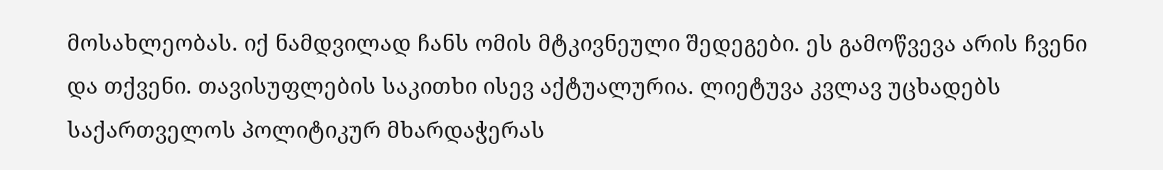მოსახლეობას. იქ ნამდვილად ჩანს ომის მტკივნეული შედეგები. ეს გამოწვევა არის ჩვენი და თქვენი. თავისუფლების საკითხი ისევ აქტუალურია. ლიეტუვა კვლავ უცხადებს საქართველოს პოლიტიკურ მხარდაჭერას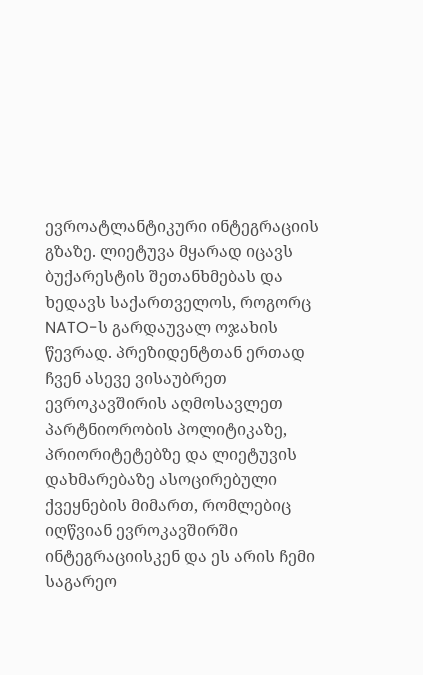ევროატლანტიკური ინტეგრაციის გზაზე. ლიეტუვა მყარად იცავს ბუქარესტის შეთანხმებას და ხედავს საქართველოს, როგორც NATO-ს გარდაუვალ ოჯახის წევრად. პრეზიდენტთან ერთად ჩვენ ასევე ვისაუბრეთ ევროკავშირის აღმოსავლეთ პარტნიორობის პოლიტიკაზე, პრიორიტეტებზე და ლიეტუვის დახმარებაზე ასოცირებული ქვეყნების მიმართ, რომლებიც იღწვიან ევროკავშირში ინტეგრაციისკენ და ეს არის ჩემი საგარეო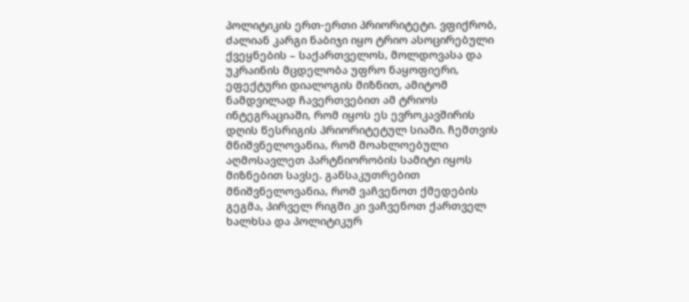პოლიტიკის ერთ-ერთი პრიორიტეტი. ვფიქრობ, ძალიან კარგი ნაბიჯი იყო ტრიო ასოცირებული ქვეყნების – საქართველოს, მოლდოვასა და უკრაინის მცდელობა უფრო ნაყოფიერი, ეფექტური დიალოგის მიზნით, ამიტომ ნამდვილად ჩავერთვებით ამ ტრიოს ინტეგრაციაში, რომ იყოს ეს ევროკავშირის დღის წესრიგის პრიორიტეტულ სიაში. ჩემთვის მნიშვნელოვანია, რომ მოახლოებული აღმოსავლეთ პარტნიორობის სამიტი იყოს მიზნებით სავსე. განსაკუთრებით მნიშვნელოვანია, რომ ვაჩვენოთ ქმედების გეგმა, პირველ რიგში კი ვაჩვენოთ ქართველ ხალხსა და პოლიტიკურ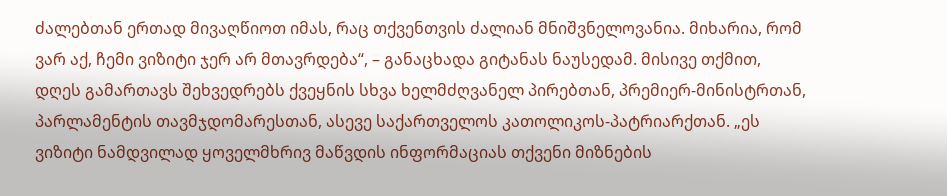ძალებთან ერთად მივაღწიოთ იმას, რაც თქვენთვის ძალიან მნიშვნელოვანია. მიხარია, რომ ვარ აქ, ჩემი ვიზიტი ჯერ არ მთავრდება“, – განაცხადა გიტანას ნაუსედამ. მისივე თქმით, დღეს გამართავს შეხვედრებს ქვეყნის სხვა ხელმძღვანელ პირებთან, პრემიერ-მინისტრთან, პარლამენტის თავმჯდომარესთან, ასევე საქართველოს კათოლიკოს-პატრიარქთან. „ეს ვიზიტი ნამდვილად ყოველმხრივ მაწვდის ინფორმაციას თქვენი მიზნების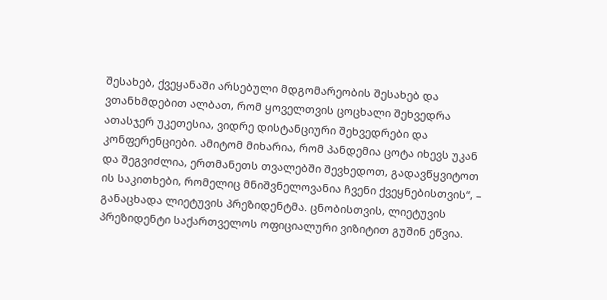შესახებ, ქვეყანაში არსებული მდგომარეობის შესახებ და ვთანხმდებით ალბათ, რომ ყოველთვის ცოცხალი შეხვედრა ათასჯერ უკეთესია, ვიდრე დისტანციური შეხვედრები და კონფერენციები. ამიტომ მიხარია, რომ პანდემია ცოტა იხევს უკან და შეგვიძლია, ერთმანეთს თვალებში შევხედოთ, გადავწყვიტოთ ის საკითხები, რომელიც მნიშვნელოვანია ჩვენი ქვეყნებისთვის“, – განაცხადა ლიეტუვის პრეზიდენტმა. ცნობისთვის, ლიეტუვის პრეზიდენტი საქართველოს ოფიციალური ვიზიტით გუშინ ეწვია.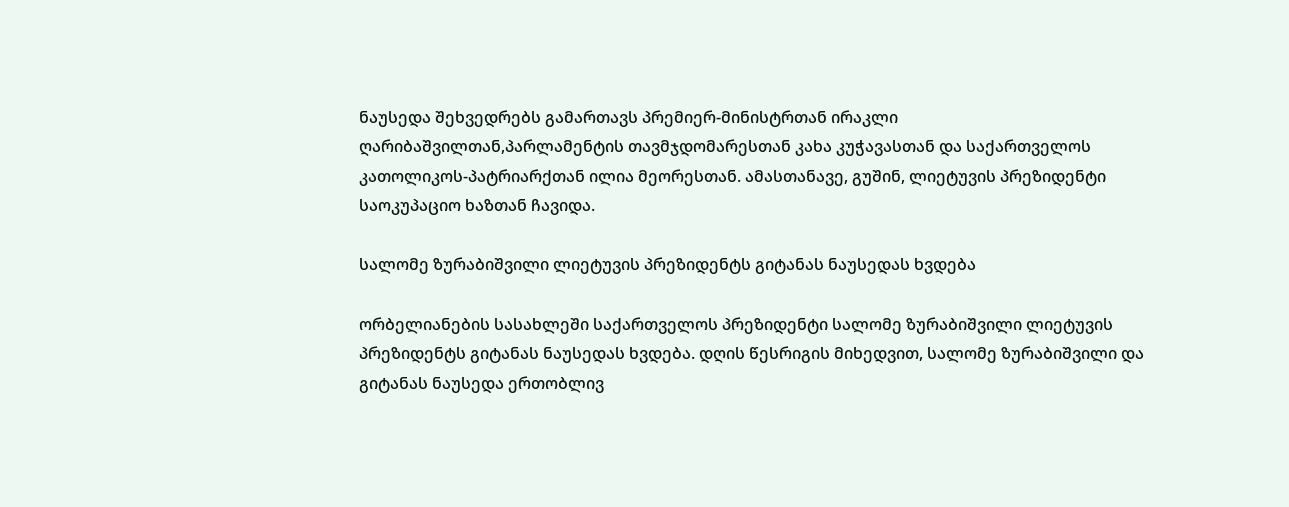ნაუსედა შეხვედრებს გამართავს პრემიერ-მინისტრთან ირაკლი ღარიბაშვილთან,პარლამენტის თავმჯდომარესთან კახა კუჭავასთან და საქართველოს კათოლიკოს-პატრიარქთან ილია მეორესთან. ამასთანავე, გუშინ, ლიეტუვის პრეზიდენტი საოკუპაციო ხაზთან ჩავიდა.

სალომე ზურაბიშვილი ლიეტუვის პრეზიდენტს გიტანას ნაუსედას ხვდება

ორბელიანების სასახლეში საქართველოს პრეზიდენტი სალომე ზურაბიშვილი ლიეტუვის პრეზიდენტს გიტანას ნაუსედას ხვდება. დღის წესრიგის მიხედვით, სალომე ზურაბიშვილი და გიტანას ნაუსედა ერთობლივ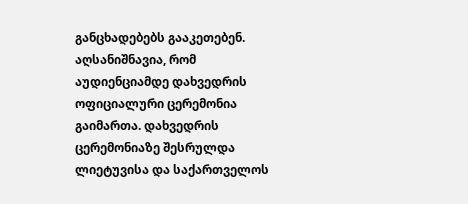განცხადებებს გააკეთებენ. აღსანიშნავია, რომ აუდიენციამდე დახვედრის ოფიციალური ცერემონია გაიმართა. დახვედრის ცერემონიაზე შესრულდა ლიეტუვისა და საქართველოს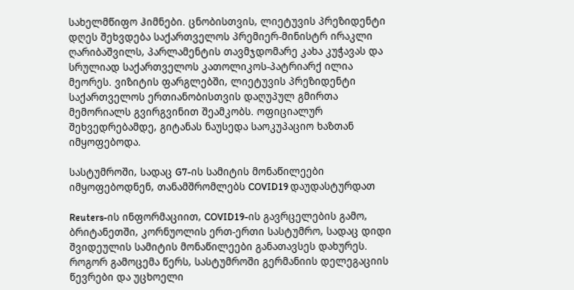სახელმწიფო ჰიმნები. ცნობისთვის, ლიეტუვის პრეზიდენტი დღეს შეხვდება საქართველოს პრემიერ-მინისტრ ირაკლი ღარიბაშვილს, პარლამენტის თავმჯდომარე კახა კუჭავას და სრულიად საქართველოს კათოლიკოს-პატრიარქ ილია მეორეს. ვიზიტის ფარგლებში, ლიეტუვის პრეზიდენტი საქართველოს ერთიანობისთვის დაღუპულ გმირთა მემორიალს გვირგვინით შეამკობს. ოფიციალურ შეხვედრებამდე, გიტანას ნაუსედა საოკუპაციო ხაზთან იმყოფებოდა.

სასტუმროში, სადაც G7-ის სამიტის მონაწილეები იმყოფებოდნენ, თანამშრომლებს COVID19 დაუდასტურდათ

Reuters-ის ინფორმაციით, COVID19-ის გავრცელების გამო, ბრიტანეთში, კორნუოლის ერთ-ერთი სასტუმრო, სადაც დიდი შვიდეულის სამიტის მონაწილეები განათავსეს დახურეს. როგორ გამოცემა წერს, სასტუმროში გერმანიის დელეგაციის წევრები და უცხოელი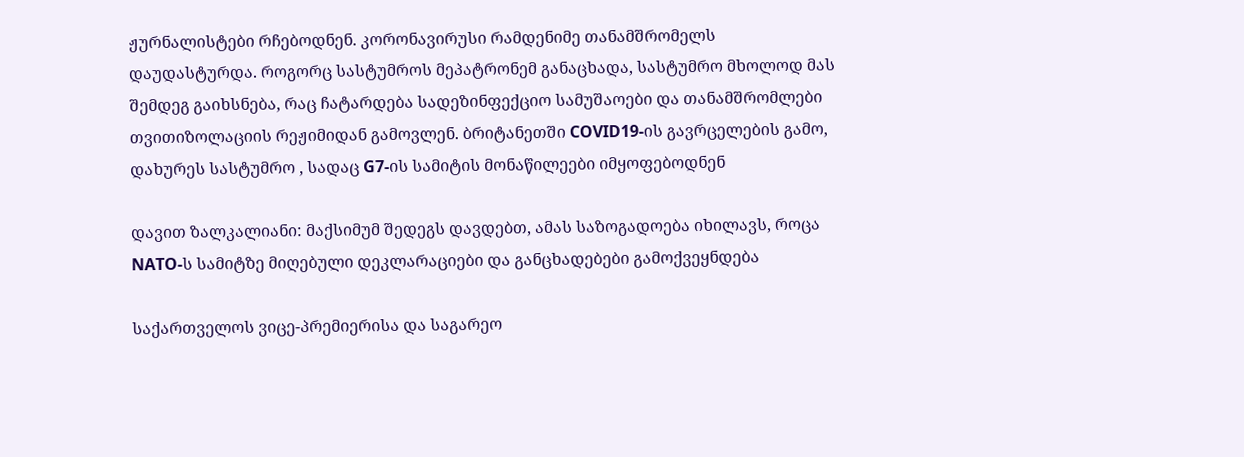ჟურნალისტები რჩებოდნენ. კორონავირუსი რამდენიმე თანამშრომელს დაუდასტურდა. როგორც სასტუმროს მეპატრონემ განაცხადა, სასტუმრო მხოლოდ მას შემდეგ გაიხსნება, რაც ჩატარდება სადეზინფექციო სამუშაოები და თანამშრომლები თვითიზოლაციის რეჟიმიდან გამოვლენ. ბრიტანეთში COVID19-ის გავრცელების გამო, დახურეს სასტუმრო , სადაც G7-ის სამიტის მონაწილეები იმყოფებოდნენ

დავით ზალკალიანი: მაქსიმუმ შედეგს დავდებთ, ამას საზოგადოება იხილავს, როცა NATO-ს სამიტზე მიღებული დეკლარაციები და განცხადებები გამოქვეყნდება

საქართველოს ვიცე-პრემიერისა და საგარეო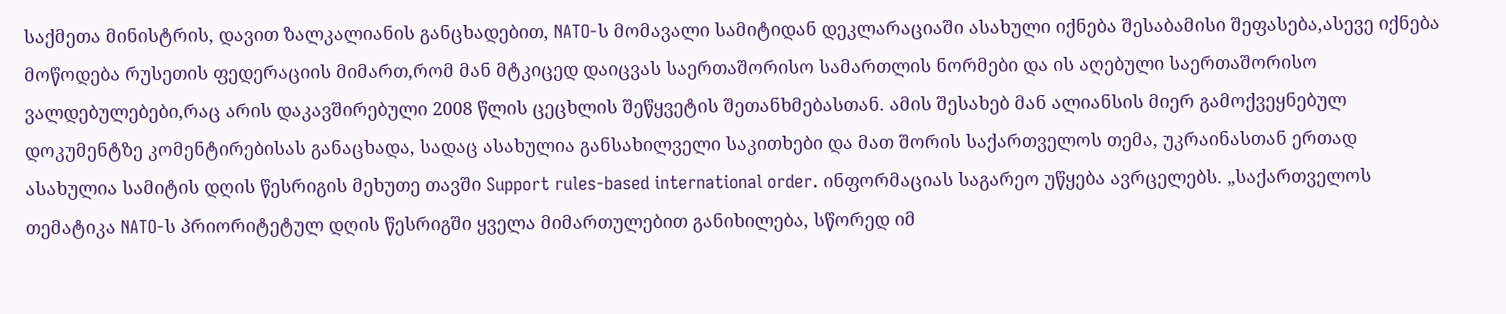საქმეთა მინისტრის, დავით ზალკალიანის განცხადებით, NATO-ს მომავალი სამიტიდან დეკლარაციაში ასახული იქნება შესაბამისი შეფასება,ასევე იქნება მოწოდება რუსეთის ფედერაციის მიმართ,რომ მან მტკიცედ დაიცვას საერთაშორისო სამართლის ნორმები და ის აღებული საერთაშორისო ვალდებულებები,რაც არის დაკავშირებული 2008 წლის ცეცხლის შეწყვეტის შეთანხმებასთან. ამის შესახებ მან ალიანსის მიერ გამოქვეყნებულ დოკუმენტზე კომენტირებისას განაცხადა, სადაც ასახულია განსახილველი საკითხები და მათ შორის საქართველოს თემა, უკრაინასთან ერთად ასახულია სამიტის დღის წესრიგის მეხუთე თავში Support rules-based international order. ინფორმაციას საგარეო უწყება ავრცელებს. „საქართველოს თემატიკა NATO-ს პრიორიტეტულ დღის წესრიგში ყველა მიმართულებით განიხილება, სწორედ იმ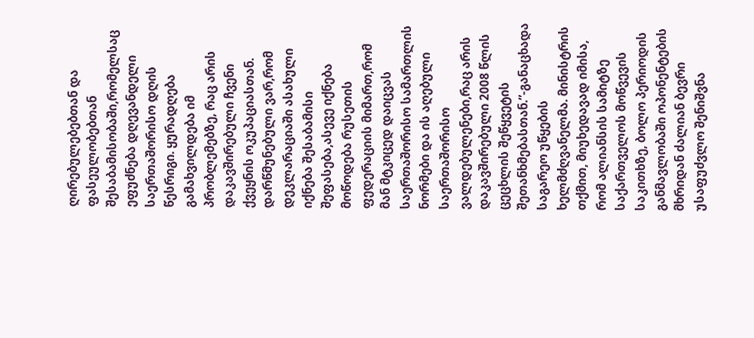ღირებულებებთან და ფასეულობებთან შესაბამისობაში,რომელსაც ეფუძნება დღევანდელი საერთაშორისო დღის წესრიგი. ყურადღება გამახვილდება იმ პრობლემებზე, რაც არის დაკავშირებული ჩვენი ქვეყნის ოკუპაციასთან. დარწმუნებული ვარ,რომ დეკლარაციაში ასახული იქნება შესაბამისი შეფასება,ასევე იქნება მოწოდება რუსეთის ფედერაციის მიმართ,რომ მან მტკიცედ დაიცვას საერთაშორისო სამართლის ნორმები და ის აღებული საერთაშორისო ვალდებულენები,რაც არის დაკავშირებული 2008 წლის ცეცხლის შეწყვეტის შეთანხმებასთან.”-განაცხადა საგარეო უწყების ხელმძღვანელმა. მინისტრის თქმით, მიუხედავად იმისა, რომ ალიანსის სამიტზე საქართველოს მოწვევის საკითხზე, ბოლო პერიოდის განმავლობაში ოპონენტების მხრიდან ძალიან ბევრი უსაფუძვლო შენიშვნა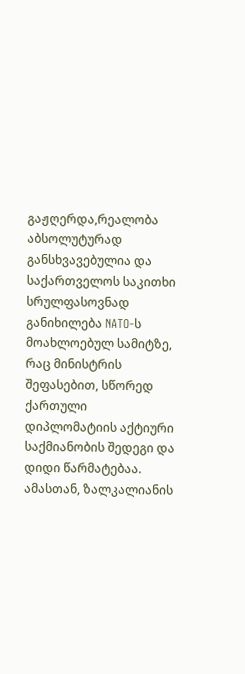გაჟღერდა,რეალობა აბსოლუტურად განსხვავებულია და საქართველოს საკითხი სრულფასოვნად განიხილება NATO-ს მოახლოებულ სამიტზე, რაც მინისტრის შეფასებით, სწორედ ქართული დიპლომატიის აქტიური საქმიანობის შედეგი და დიდი წარმატებაა. ამასთან, ზალკალიანის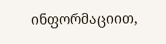ინფორმაციით,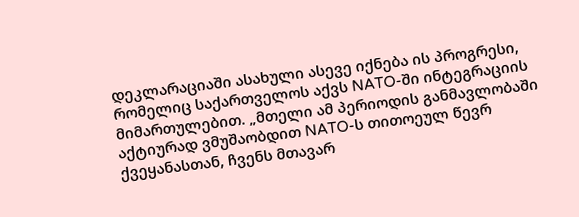დეკლარაციაში ასახული ასევე იქნება ის პროგრესი, რომელიც საქართველოს აქვს NATO-ში ინტეგრაციის მიმართულებით. „მთელი ამ პერიოდის განმავლობაში აქტიურად ვმუშაობდით NATO-ს თითოეულ წევრ ქვეყანასთან, ჩვენს მთავარ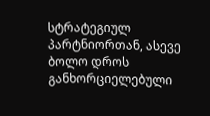სტრატეგიულ პარტნიორთან, ასევე ბოლო დროს განხორციელებული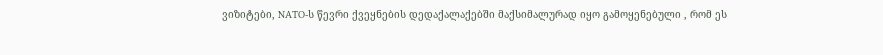ვიზიტები, NATO-ს წევრი ქვეყნების დედაქალაქებში მაქსიმალურად იყო გამოყენებული , რომ ეს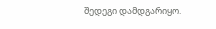შედეგი დამდგარიყო.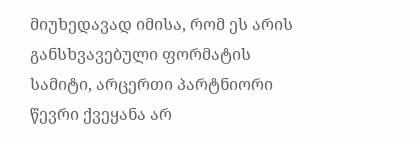მიუხედავად იმისა, რომ ეს არის განსხვავებული ფორმატის სამიტი, არცერთი პარტნიორი წევრი ქვეყანა არ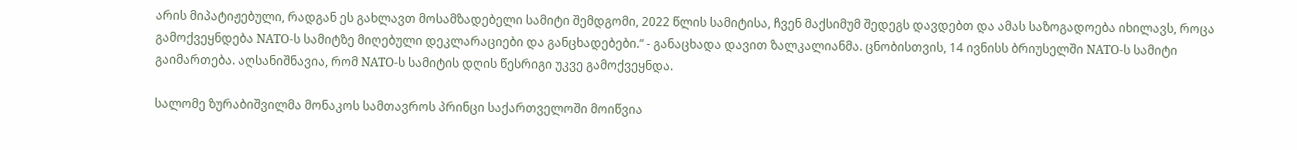არის მიპატიჟებული, რადგან ეს გახლავთ მოსამზადებელი სამიტი შემდგომი, 2022 წლის სამიტისა, ჩვენ მაქსიმუმ შედეგს დავდებთ და ამას საზოგადოება იხილავს, როცა გამოქვეყნდება NATO-ს სამიტზე მიღებული დეკლარაციები და განცხადებები.“ - განაცხადა დავით ზალკალიანმა. ცნობისთვის, 14 ივნისს ბრიუსელში NATO-ს სამიტი გაიმართება. აღსანიშნავია, რომ NATO-ს სამიტის დღის წესრიგი უკვე გამოქვეყნდა.

სალომე ზურაბიშვილმა მონაკოს სამთავროს პრინცი საქართველოში მოიწვია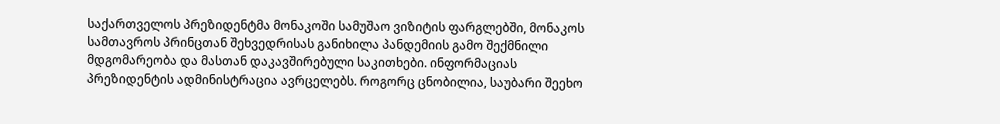საქართველოს პრეზიდენტმა მონაკოში სამუშაო ვიზიტის ფარგლებში, მონაკოს სამთავროს პრინცთან შეხვედრისას განიხილა პანდემიის გამო შექმნილი მდგომარეობა და მასთან დაკავშირებული საკითხები. ინფორმაციას პრეზიდენტის ადმინისტრაცია ავრცელებს. როგორც ცნობილია, საუბარი შეეხო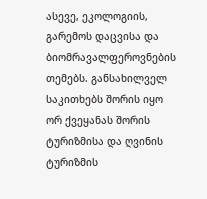ასევე, ეკოლოგიის, გარემოს დაცვისა და ბიომრავალფეროვნების თემებს. განსახილველ საკითხებს შორის იყო ორ ქვეყანას შორის ტურიზმისა და ღვინის ტურიზმის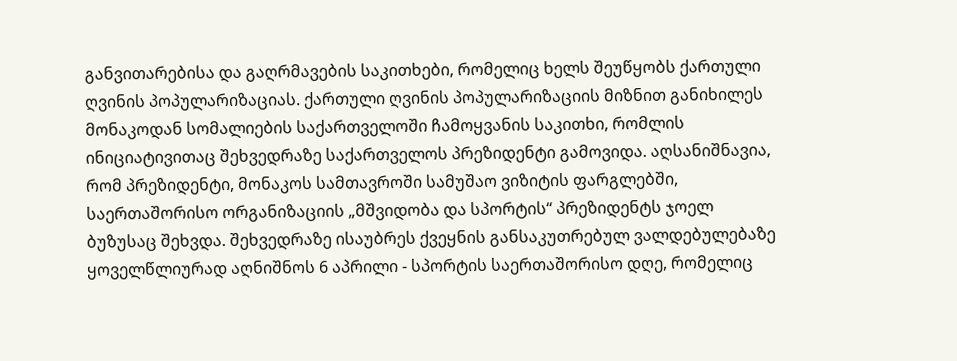განვითარებისა და გაღრმავების საკითხები, რომელიც ხელს შეუწყობს ქართული ღვინის პოპულარიზაციას. ქართული ღვინის პოპულარიზაციის მიზნით განიხილეს მონაკოდან სომალიების საქართველოში ჩამოყვანის საკითხი, რომლის ინიციატივითაც შეხვედრაზე საქართველოს პრეზიდენტი გამოვიდა. აღსანიშნავია, რომ პრეზიდენტი, მონაკოს სამთავროში სამუშაო ვიზიტის ფარგლებში, საერთაშორისო ორგანიზაციის „მშვიდობა და სპორტის“ პრეზიდენტს ჯოელ ბუზუსაც შეხვდა. შეხვედრაზე ისაუბრეს ქვეყნის განსაკუთრებულ ვალდებულებაზე ყოველწლიურად აღნიშნოს 6 აპრილი - სპორტის საერთაშორისო დღე, რომელიც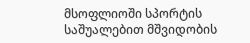მსოფლიოში სპორტის საშუალებით მშვიდობის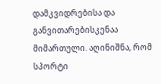დამკვიდრებისა და განვითარებისკენაა მიმართული. აღინიშნა, რომ სპორტი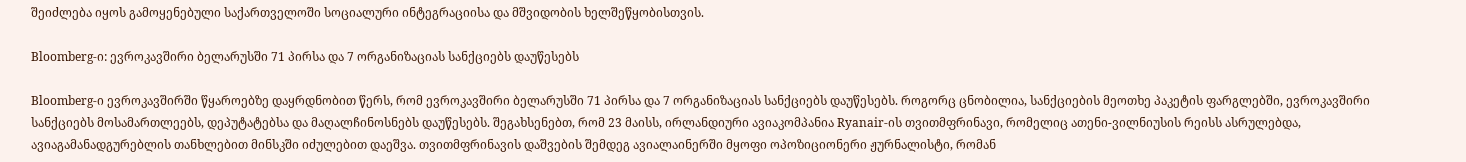შეიძლება იყოს გამოყენებული საქართველოში სოციალური ინტეგრაციისა და მშვიდობის ხელშეწყობისთვის.

Bloomberg-ი: ევროკავშირი ბელარუსში 71 პირსა და 7 ორგანიზაციას სანქციებს დაუწესებს

Bloomberg-ი ევროკავშირში წყაროებზე დაყრდნობით წერს, რომ ევროკავშირი ბელარუსში 71 პირსა და 7 ორგანიზაციას სანქციებს დაუწესებს. როგორც ცნობილია, სანქციების მეოთხე პაკეტის ფარგლებში, ევროკავშირი სანქციებს მოსამართლეებს, დეპუტატებსა და მაღალჩინოსნებს დაუწესებს. შეგახსენებთ, რომ 23 მაისს, ირლანდიური ავიაკომპანია Ryanair-ის თვითმფრინავი, რომელიც ათენი-ვილნიუსის რეისს ასრულებდა, ავიაგამანადგურებლის თანხლებით მინსკში იძულებით დაეშვა. თვითმფრინავის დაშვების შემდეგ ავიალაინერში მყოფი ოპოზიციონერი ჟურნალისტი, რომან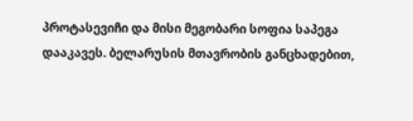პროტასევიჩი და მისი მეგობარი სოფია საპეგა დააკავეს. ბელარუსის მთავრობის განცხადებით,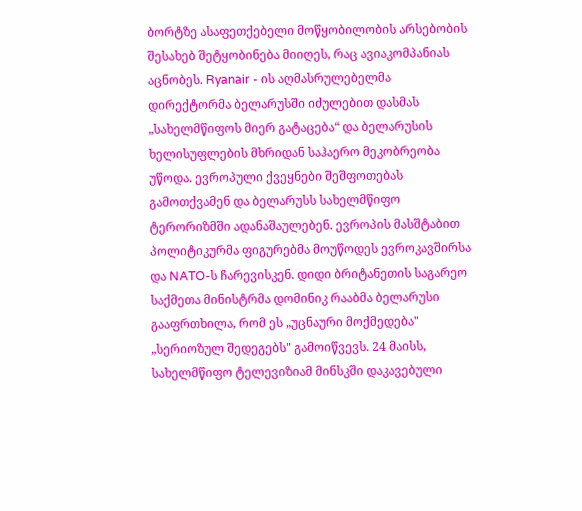ბორტზე ასაფეთქებელი მოწყობილობის არსებობის შესახებ შეტყობინება მიიღეს, რაც ავიაკომპანიას აცნობეს. Ryanair - ის აღმასრულებელმა დირექტორმა ბელარუსში იძულებით დასმას „სახელმწიფოს მიერ გატაცება“ და ბელარუსის ხელისუფლების მხრიდან საჰაერო მეკობრეობა უწოდა. ევროპული ქვეყნები შეშფოთებას გამოთქვამენ და ბელარუსს სახელმწიფო ტერორიზმში ადანაშაულებენ. ევროპის მასშტაბით პოლიტიკურმა ფიგურებმა მოუწოდეს ევროკავშირსა და NATO-ს ჩარევისკენ. დიდი ბრიტანეთის საგარეო საქმეთა მინისტრმა დომინიკ რააბმა ბელარუსი გააფრთხილა, რომ ეს „უცნაური მოქმედება" „სერიოზულ შედეგებს" გამოიწვევს. 24 მაისს, სახელმწიფო ტელევიზიამ მინსკში დაკავებული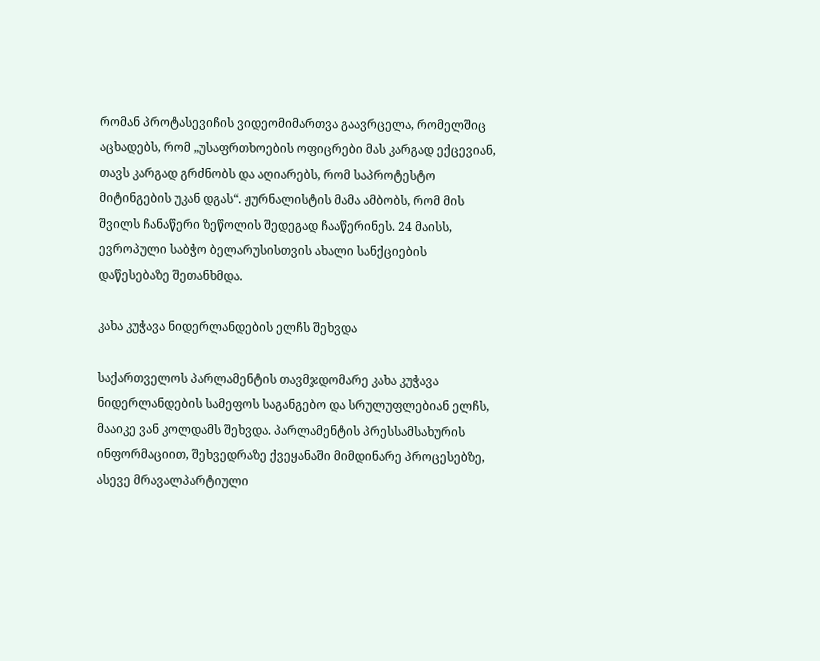რომან პროტასევიჩის ვიდეომიმართვა გაავრცელა, რომელშიც აცხადებს, რომ „უსაფრთხოების ოფიცრები მას კარგად ექცევიან, თავს კარგად გრძნობს და აღიარებს, რომ საპროტესტო მიტინგების უკან დგას“. ჟურნალისტის მამა ამბობს, რომ მის შვილს ჩანაწერი ზეწოლის შედეგად ჩააწერინეს. 24 მაისს, ევროპული საბჭო ბელარუსისთვის ახალი სანქციების დაწესებაზე შეთანხმდა.

კახა კუჭავა ნიდერლანდების ელჩს შეხვდა

საქართველოს პარლამენტის თავმჯდომარე კახა კუჭავა ნიდერლანდების სამეფოს საგანგებო და სრულუფლებიან ელჩს, მააიკე ვან კოლდამს შეხვდა. პარლამენტის პრესსამსახურის ინფორმაციით, შეხვედრაზე ქვეყანაში მიმდინარე პროცესებზე, ასევე მრავალპარტიული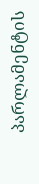პარლამენტის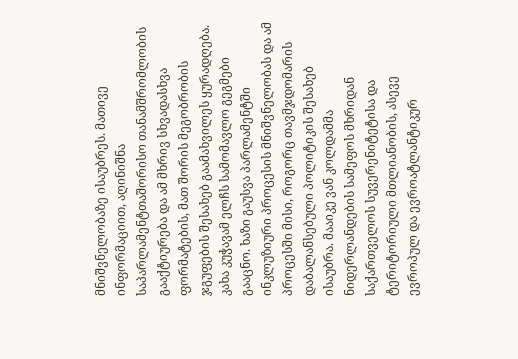მნიშვნელობაზე ისაუბრეს. მათივე ინფორმაციით, აღინიშნა საპარლამენტთაშორისო თანამშრომლობის გააქტიურება და ამ მხრივ სხვადასხვა ფორმატების, მათ შორის მეგობრობის ჯგუფების შესახებ გაამახვილეს ყურადღება. კახა კუჭავამ ელჩს სამომავლო გეგმები გააცნო. ხაზი გაუსვა პარლამენტში ინკლუზიური პროცესის მნიშვნელობას და ამ პროცესში მისი, როგორც თავმჯდომარის დაბალანსებული პოლიტიკის შესახებ ისაუბრა. მააიკე ვან კოლდამმა ნიდერლანდების სამეფოს მხრიდან საქართველოს სუვერენიტეტისა და ტერიტორიული მთლიანობის, ასევე ევროპულ და ევროატლანტიკურ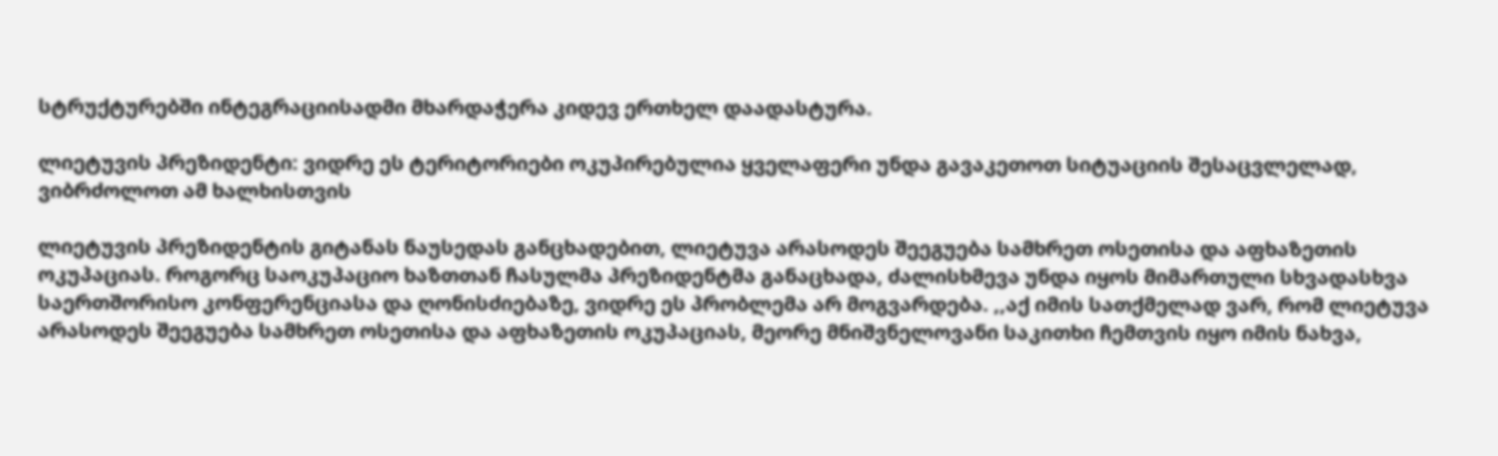სტრუქტურებში ინტეგრაციისადმი მხარდაჭერა კიდევ ერთხელ დაადასტურა.

ლიეტუვის პრეზიდენტი: ვიდრე ეს ტერიტორიები ოკუპირებულია ყველაფერი უნდა გავაკეთოთ სიტუაციის შესაცვლელად, ვიბრძოლოთ ამ ხალხისთვის

ლიეტუვის პრეზიდენტის გიტანას ნაუსედას განცხადებით, ლიეტუვა არასოდეს შეეგუება სამხრეთ ოსეთისა და აფხაზეთის ოკუპაციას. როგორც საოკუპაციო ხაზთთან ჩასულმა პრეზიდენტმა განაცხადა, ძალისხმევა უნდა იყოს მიმართული სხვადასხვა საერთშორისო კონფერენციასა და ღონისძიებაზე, ვიდრე ეს პრობლემა არ მოგვარდება. ,,აქ იმის სათქმელად ვარ, რომ ლიეტუვა არასოდეს შეეგუება სამხრეთ ოსეთისა და აფხაზეთის ოკუპაციას, მეორე მნიშვნელოვანი საკითხი ჩემთვის იყო იმის ნახვა,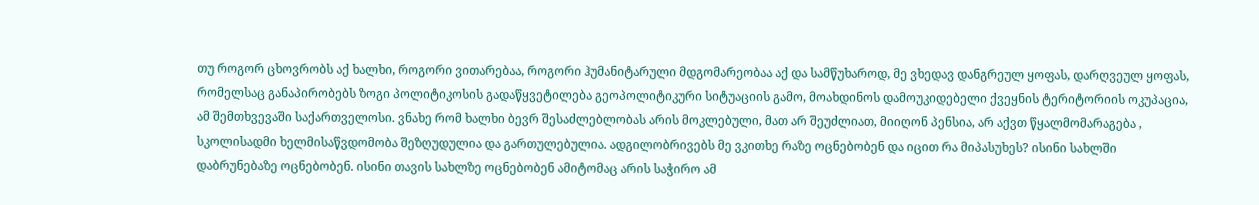თუ როგორ ცხოვრობს აქ ხალხი, როგორი ვითარებაა, როგორი ჰუმანიტარული მდგომარეობაა აქ და სამწუხაროდ, მე ვხედავ დანგრეულ ყოფას, დარღვეულ ყოფას, რომელსაც განაპირობებს ზოგი პოლიტიკოსის გადაწყვეტილება გეოპოლიტიკური სიტუაციის გამო, მოახდინოს დამოუკიდებელი ქვეყნის ტერიტორიის ოკუპაცია, ამ შემთხვევაში საქართველოსი. ვნახე რომ ხალხი ბევრ შესაძლებლობას არის მოკლებული, მათ არ შეუძლიათ, მიიღონ პენსია, არ აქვთ წყალმომარაგება , სკოლისადმი ხელმისაწვდომობა შეზღუდულია და გართულებულია. ადგილობრივებს მე ვკითხე რაზე ოცნებობენ და იცით რა მიპასუხეს? ისინი სახლში დაბრუნებაზე ოცნებობენ. ისინი თავის სახლზე ოცნებობენ ამიტომაც არის საჭირო ამ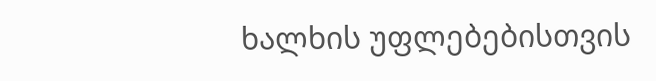ხალხის უფლებებისთვის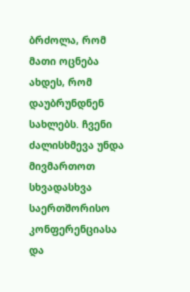ბრძოლა, რომ მათი ოცნება ახდეს, რომ დაუბრუნდნენ სახლებს. ჩვენი ძალისხმევა უნდა მივმართოთ სხვადასხვა საერთშორისო კონფერენციასა და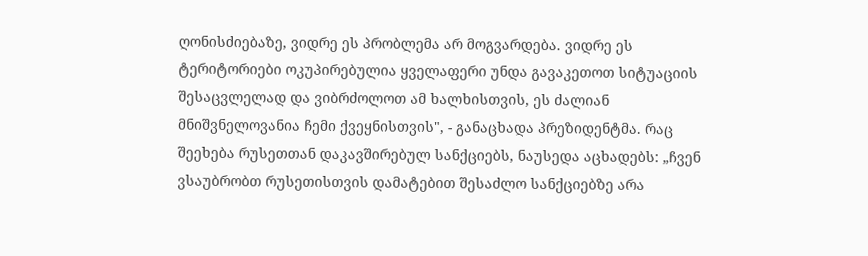ღონისძიებაზე, ვიდრე ეს პრობლემა არ მოგვარდება. ვიდრე ეს ტერიტორიები ოკუპირებულია ყველაფერი უნდა გავაკეთოთ სიტუაციის შესაცვლელად და ვიბრძოლოთ ამ ხალხისთვის, ეს ძალიან მნიშვნელოვანია ჩემი ქვეყნისთვის", - განაცხადა პრეზიდენტმა. რაც შეეხება რუსეთთან დაკავშირებულ სანქციებს, ნაუსედა აცხადებს: „ჩვენ ვსაუბრობთ რუსეთისთვის დამატებით შესაძლო სანქციებზე არა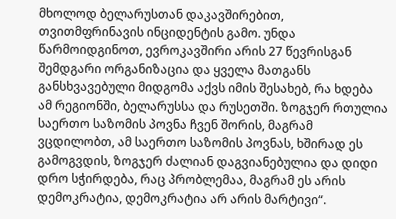მხოლოდ ბელარუსთან დაკავშირებით, თვითმფრინავის ინციდენტის გამო. უნდა წარმოიდგინოთ, ევროკავშირი არის 27 წევრისგან შემდგარი ორგანიზაცია და ყველა მათგანს განსხვავებული მიდგომა აქვს იმის შესახებ, რა ხდება ამ რეგიონში, ბელარუსსა და რუსეთში. ზოგჯერ რთულია საერთო საზომის პოვნა ჩვენ შორის, მაგრამ ვცდილობთ, ამ საერთო საზომის პოვნას, ხშირად ეს გამოგვდის, ზოგჯერ ძალიან დაგვიანებულია და დიდი დრო სჭირდება, რაც პრობლემაა, მაგრამ ეს არის დემოკრატია, დემოკრატია არ არის მარტივი“.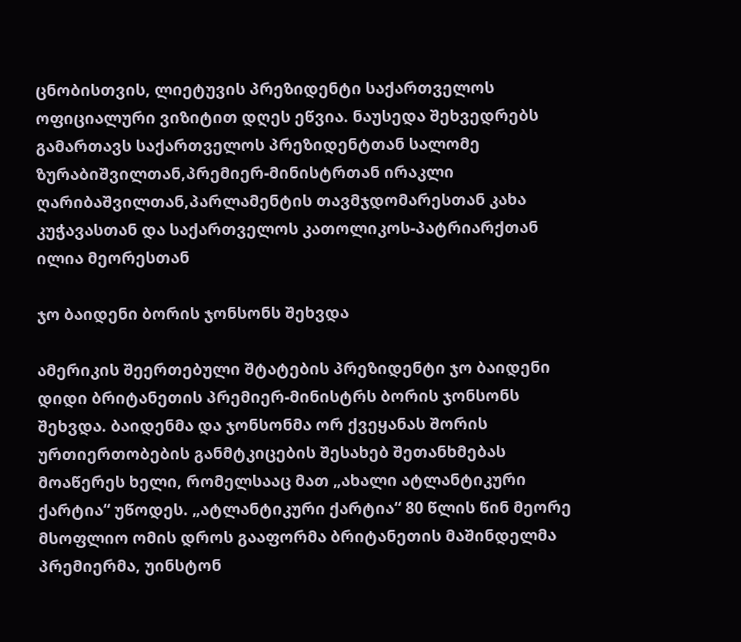ცნობისთვის, ლიეტუვის პრეზიდენტი საქართველოს ოფიციალური ვიზიტით დღეს ეწვია. ნაუსედა შეხვედრებს გამართავს საქართველოს პრეზიდენტთან სალომე ზურაბიშვილთან,პრემიერ-მინისტრთან ირაკლი ღარიბაშვილთან,პარლამენტის თავმჯდომარესთან კახა კუჭავასთან და საქართველოს კათოლიკოს-პატრიარქთან ილია მეორესთან

ჯო ბაიდენი ბორის ჯონსონს შეხვდა

ამერიკის შეერთებული შტატების პრეზიდენტი ჯო ბაიდენი დიდი ბრიტანეთის პრემიერ-მინისტრს ბორის ჯონსონს შეხვდა. ბაიდენმა და ჯონსონმა ორ ქვეყანას შორის ურთიერთობების განმტკიცების შესახებ შეთანხმებას მოაწერეს ხელი, რომელსააც მათ „ახალი ატლანტიკური ქარტია“ უწოდეს. „ატლანტიკური ქარტია“ 80 წლის წინ მეორე მსოფლიო ომის დროს გააფორმა ბრიტანეთის მაშინდელმა პრემიერმა, უინსტონ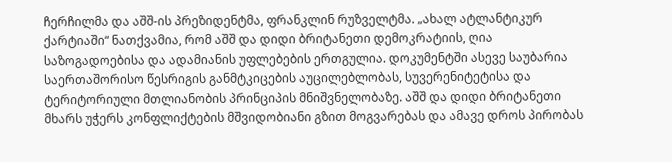ჩერჩილმა და აშშ-ის პრეზიდენტმა, ფრანკლინ რუზველტმა. „ახალ ატლანტიკურ ქარტიაში“ ნათქვამია, რომ აშშ და დიდი ბრიტანეთი დემოკრატიის, ღია საზოგადოებისა და ადამიანის უფლებების ერთგულია. დოკუმენტში ასევე საუბარია საერთაშორისო წესრიგის განმტკიცების აუცილებლობას, სუვერენიტეტისა და ტერიტორიული მთლიანობის პრინციპის მნიშვნელობაზე. აშშ და დიდი ბრიტანეთი მხარს უჭერს კონფლიქტების მშვიდობიანი გზით მოგვარებას და ამავე დროს პირობას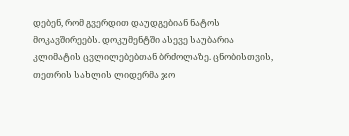დებენ, რომ გვერდით დაუდგებიან ნატოს მოკავშირეებს. დოკუმენტში ასევე საუბარია კლიმატის ცვლილებებთან ბრძოლაზე. ცნობისთვის, თეთრის სახლის ლიდერმა ჯო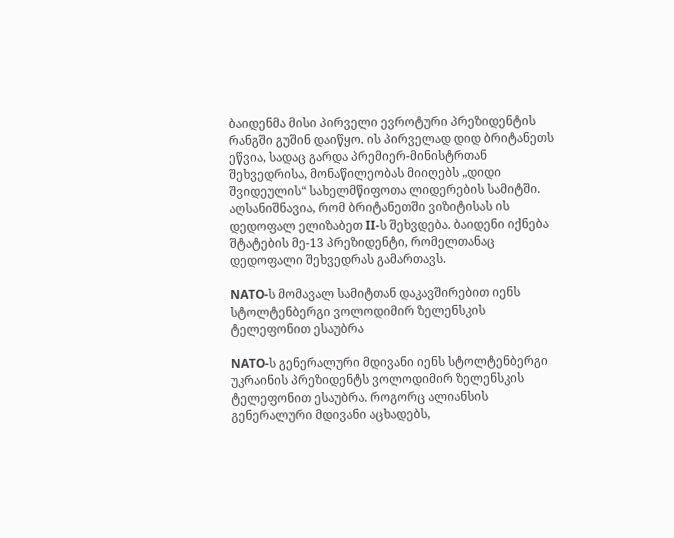ბაიდენმა მისი პირველი ევროტური პრეზიდენტის რანგში გუშინ დაიწყო. ის პირველად დიდ ბრიტანეთს ეწვია, სადაც გარდა პრემიერ-მინისტრთან შეხვედრისა, მონაწილეობას მიიღებს „დიდი შვიდეულის“ სახელმწიფოთა ლიდერების სამიტში. აღსანიშნავია, რომ ბრიტანეთში ვიზიტისას ის დედოფალ ელიზაბეთ II-ს შეხვდება. ბაიდენი იქნება შტატების მე-13 პრეზიდენტი, რომელთანაც დედოფალი შეხვედრას გამართავს.

NATO-ს მომავალ სამიტთან დაკავშირებით იენს სტოლტენბერგი ვოლოდიმირ ზელენსკის ტელეფონით ესაუბრა

NATO-ს გენერალური მდივანი იენს სტოლტენბერგი უკრაინის პრეზიდენტს ვოლოდიმირ ზელენსკის ტელეფონით ესაუბრა. როგორც ალიანსის გენერალური მდივანი აცხადებს,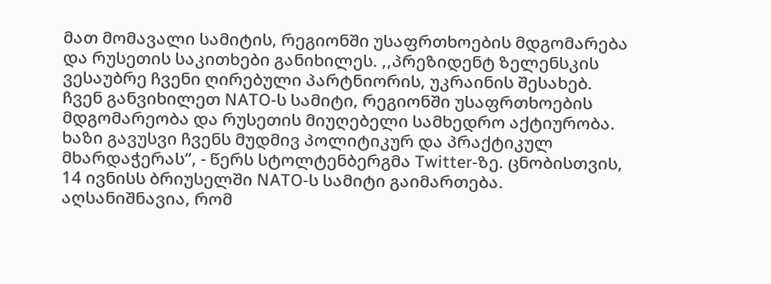მათ მომავალი სამიტის, რეგიონში უსაფრთხოების მდგომარება და რუსეთის საკითხები განიხილეს. ,,პრეზიდენტ ზელენსკის ვესაუბრე ჩვენი ღირებული პარტნიორის, უკრაინის შესახებ. ჩვენ განვიხილეთ NATO-ს სამიტი, რეგიონში უსაფრთხოების მდგომარეობა და რუსეთის მიუღებელი სამხედრო აქტიურობა. ხაზი გავუსვი ჩვენს მუდმივ პოლიტიკურ და პრაქტიკულ მხარდაჭერას“, - წერს სტოლტენბერგმა Twitter-ზე. ცნობისთვის, 14 ივნისს ბრიუსელში NATO-ს სამიტი გაიმართება. აღსანიშნავია, რომ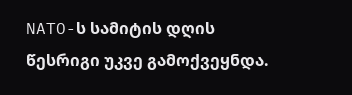NATO-ს სამიტის დღის წესრიგი უკვე გამოქვეყნდა.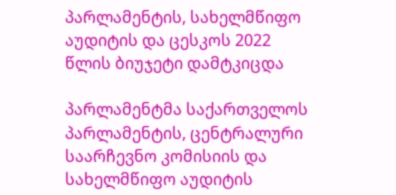პარლამენტის, სახელმწიფო აუდიტის და ცესკოს 2022 წლის ბიუჯეტი დამტკიცდა

პარლამენტმა საქართველოს პარლამენტის, ცენტრალური საარჩევნო კომისიის და სახელმწიფო აუდიტის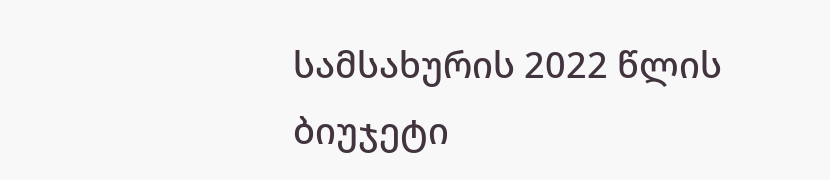სამსახურის 2022 წლის ბიუჯეტი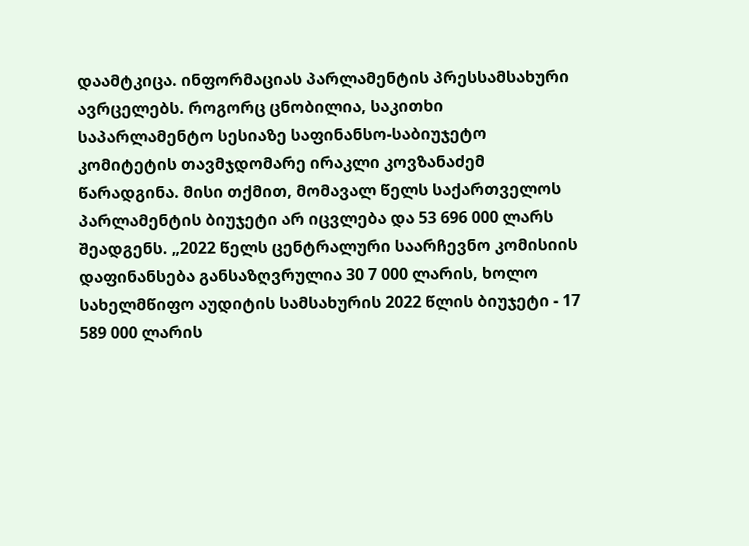დაამტკიცა. ინფორმაციას პარლამენტის პრესსამსახური ავრცელებს. როგორც ცნობილია, საკითხი საპარლამენტო სესიაზე საფინანსო-საბიუჯეტო კომიტეტის თავმჯდომარე ირაკლი კოვზანაძემ წარადგინა. მისი თქმით, მომავალ წელს საქართველოს პარლამენტის ბიუჯეტი არ იცვლება და 53 696 000 ლარს შეადგენს. „2022 წელს ცენტრალური საარჩევნო კომისიის დაფინანსება განსაზღვრულია 30 7 000 ლარის, ხოლო სახელმწიფო აუდიტის სამსახურის 2022 წლის ბიუჯეტი - 17 589 000 ლარის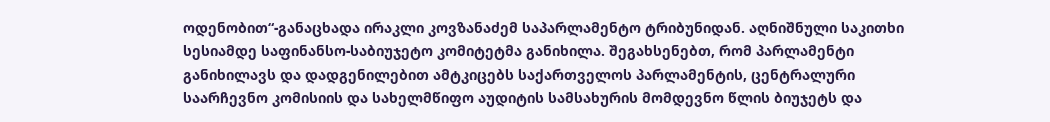ოდენობით“-განაცხადა ირაკლი კოვზანაძემ საპარლამენტო ტრიბუნიდან. აღნიშნული საკითხი სესიამდე საფინანსო-საბიუჯეტო კომიტეტმა განიხილა. შეგახსენებთ, რომ პარლამენტი განიხილავს და დადგენილებით ამტკიცებს საქართველოს პარლამენტის, ცენტრალური საარჩევნო კომისიის და სახელმწიფო აუდიტის სამსახურის მომდევნო წლის ბიუჯეტს და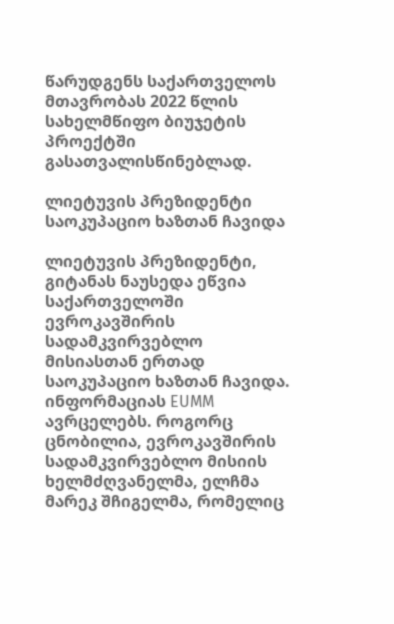წარუდგენს საქართველოს მთავრობას 2022 წლის სახელმწიფო ბიუჯეტის პროექტში გასათვალისწინებლად.

ლიეტუვის პრეზიდენტი საოკუპაციო ხაზთან ჩავიდა

ლიეტუვის პრეზიდენტი, გიტანას ნაუსედა ეწვია საქართველოში ევროკავშირის სადამკვირვებლო მისიასთან ერთად საოკუპაციო ხაზთან ჩავიდა. ინფორმაციას EUMM ავრცელებს. როგორც ცნობილია, ევროკავშირის სადამკვირვებლო მისიის ხელმძღვანელმა, ელჩმა მარეკ შჩიგელმა, რომელიც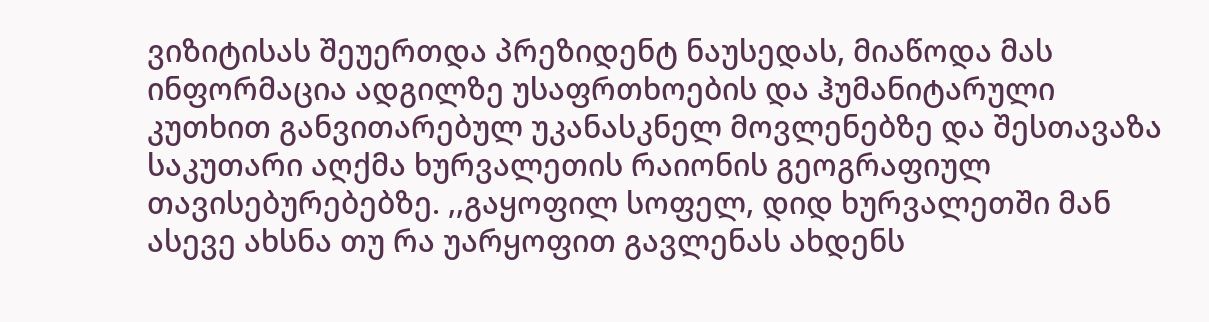ვიზიტისას შეუერთდა პრეზიდენტ ნაუსედას, მიაწოდა მას ინფორმაცია ადგილზე უსაფრთხოების და ჰუმანიტარული კუთხით განვითარებულ უკანასკნელ მოვლენებზე და შესთავაზა საკუთარი აღქმა ხურვალეთის რაიონის გეოგრაფიულ თავისებურებებზე. ,,გაყოფილ სოფელ, დიდ ხურვალეთში მან ასევე ახსნა თუ რა უარყოფით გავლენას ახდენს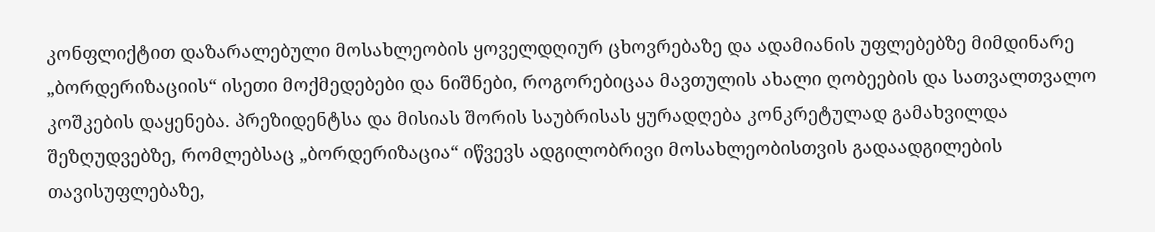კონფლიქტით დაზარალებული მოსახლეობის ყოველდღიურ ცხოვრებაზე და ადამიანის უფლებებზე მიმდინარე „ბორდერიზაციის“ ისეთი მოქმედებები და ნიშნები, როგორებიცაა მავთულის ახალი ღობეების და სათვალთვალო კოშკების დაყენება. პრეზიდენტსა და მისიას შორის საუბრისას ყურადღება კონკრეტულად გამახვილდა შეზღუდვებზე, რომლებსაც „ბორდერიზაცია“ იწვევს ადგილობრივი მოსახლეობისთვის გადაადგილების თავისუფლებაზე,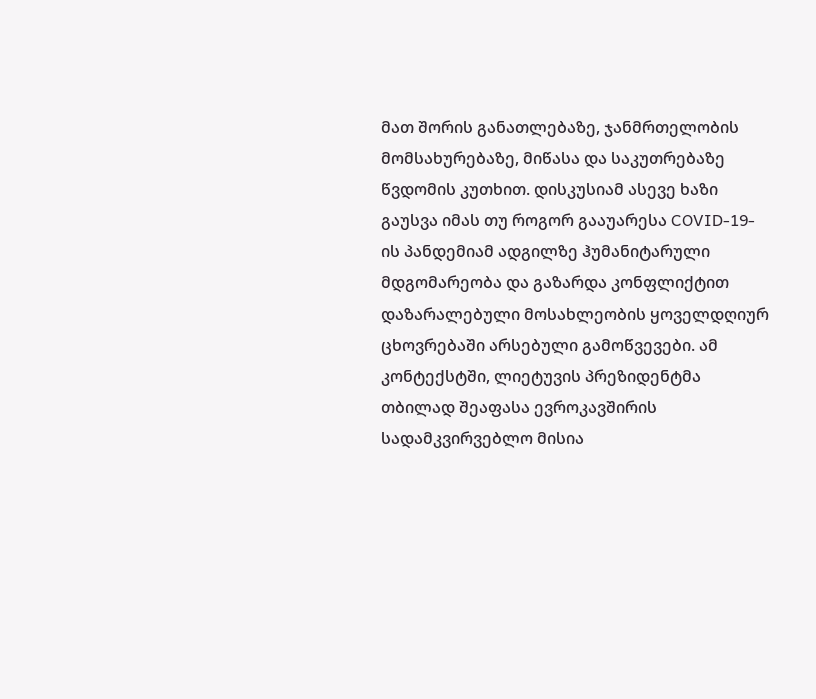მათ შორის განათლებაზე, ჯანმრთელობის მომსახურებაზე, მიწასა და საკუთრებაზე წვდომის კუთხით. დისკუსიამ ასევე ხაზი გაუსვა იმას თუ როგორ გააუარესა COVID-19-ის პანდემიამ ადგილზე ჰუმანიტარული მდგომარეობა და გაზარდა კონფლიქტით დაზარალებული მოსახლეობის ყოველდღიურ ცხოვრებაში არსებული გამოწვევები. ამ კონტექსტში, ლიეტუვის პრეზიდენტმა თბილად შეაფასა ევროკავშირის სადამკვირვებლო მისია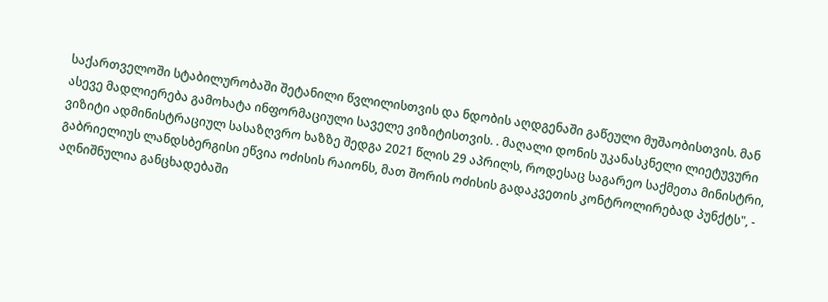საქართველოში სტაბილურობაში შეტანილი წვლილისთვის და ნდობის აღდგენაში გაწეული მუშაობისთვის. მან ასევე მადლიერება გამოხატა ინფორმაციული საველე ვიზიტისთვის. . მაღალი დონის უკანასკნელი ლიეტუვური ვიზიტი ადმინისტრაციულ სასაზღვრო ხაზზე შედგა 2021 წლის 29 აპრილს, როდესაც საგარეო საქმეთა მინისტრი, გაბრიელიუს ლანდსბერგისი ეწვია ოძისის რაიონს, მათ შორის ოძისის გადაკვეთის კონტროლირებად პუნქტს", - აღნიშნულია განცხადებაში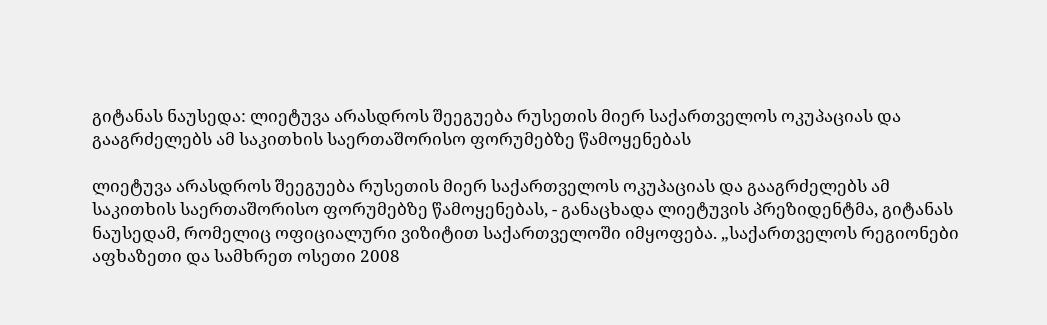გიტანას ნაუსედა: ლიეტუვა არასდროს შეეგუება რუსეთის მიერ საქართველოს ოკუპაციას და გააგრძელებს ამ საკითხის საერთაშორისო ფორუმებზე წამოყენებას

ლიეტუვა არასდროს შეეგუება რუსეთის მიერ საქართველოს ოკუპაციას და გააგრძელებს ამ საკითხის საერთაშორისო ფორუმებზე წამოყენებას, - განაცხადა ლიეტუვის პრეზიდენტმა, გიტანას ნაუსედამ, რომელიც ოფიციალური ვიზიტით საქართველოში იმყოფება. „საქართველოს რეგიონები აფხაზეთი და სამხრეთ ოსეთი 2008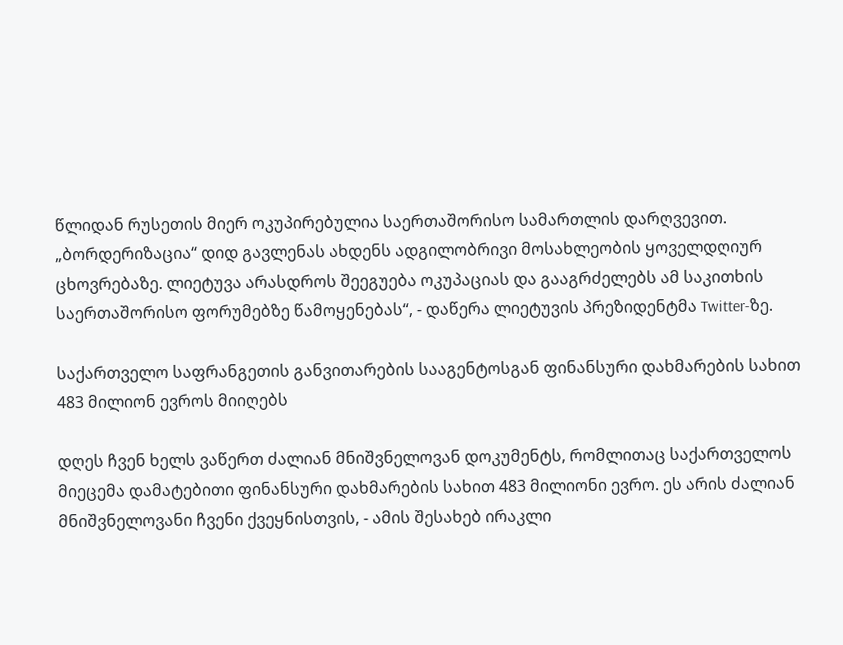წლიდან რუსეთის მიერ ოკუპირებულია საერთაშორისო სამართლის დარღვევით. „ბორდერიზაცია“ დიდ გავლენას ახდენს ადგილობრივი მოსახლეობის ყოველდღიურ ცხოვრებაზე. ლიეტუვა არასდროს შეეგუება ოკუპაციას და გააგრძელებს ამ საკითხის საერთაშორისო ფორუმებზე წამოყენებას“, - დაწერა ლიეტუვის პრეზიდენტმა Twitter-ზე.

საქართველო საფრანგეთის განვითარების სააგენტოსგან ფინანსური დახმარების სახით 483 მილიონ ევროს მიიღებს

დღეს ჩვენ ხელს ვაწერთ ძალიან მნიშვნელოვან დოკუმენტს, რომლითაც საქართველოს მიეცემა დამატებითი ფინანსური დახმარების სახით 483 მილიონი ევრო. ეს არის ძალიან მნიშვნელოვანი ჩვენი ქვეყნისთვის, - ამის შესახებ ირაკლი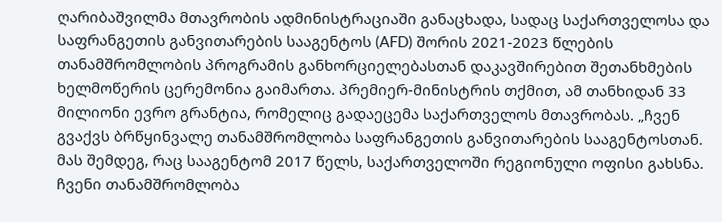ღარიბაშვილმა მთავრობის ადმინისტრაციაში განაცხადა, სადაც საქართველოსა და საფრანგეთის განვითარების სააგენტოს (AFD) შორის 2021-2023 წლების თანამშრომლობის პროგრამის განხორციელებასთან დაკავშირებით შეთანხმების ხელმოწერის ცერემონია გაიმართა. პრემიერ-მინისტრის თქმით, ამ თანხიდან 33 მილიონი ევრო გრანტია, რომელიც გადაეცემა საქართველოს მთავრობას. „ჩვენ გვაქვს ბრწყინვალე თანამშრომლობა საფრანგეთის განვითარების სააგენტოსთან. მას შემდეგ, რაც სააგენტომ 2017 წელს, საქართველოში რეგიონული ოფისი გახსნა. ჩვენი თანამშრომლობა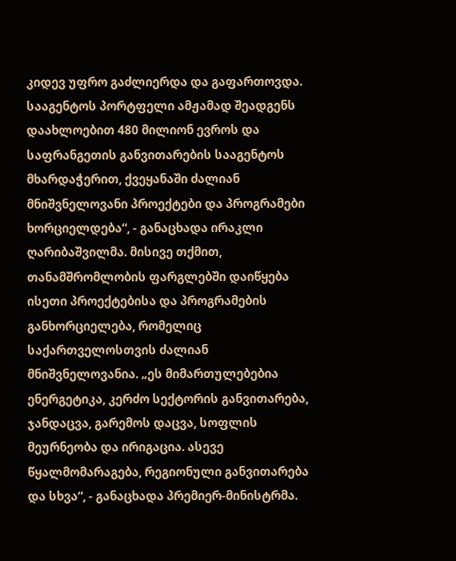კიდევ უფრო გაძლიერდა და გაფართოვდა. სააგენტოს პორტფელი ამჟამად შეადგენს დაახლოებით 480 მილიონ ევროს და საფრანგეთის განვითარების სააგენტოს მხარდაჭერით, ქვეყანაში ძალიან მნიშვნელოვანი პროექტები და პროგრამები ხორციელდება“, - განაცხადა ირაკლი ღარიბაშვილმა. მისივე თქმით, თანამშრომლობის ფარგლებში დაიწყება ისეთი პროექტებისა და პროგრამების განხორციელება, რომელიც საქართველოსთვის ძალიან მნიშვნელოვანია. „ეს მიმართულებებია ენერგეტიკა, კერძო სექტორის განვითარება, ჯანდაცვა, გარემოს დაცვა, სოფლის მეურნეობა და ირიგაცია. ასევე წყალმომარაგება, რეგიონული განვითარება და სხვა“, - განაცხადა პრემიერ-მინისტრმა.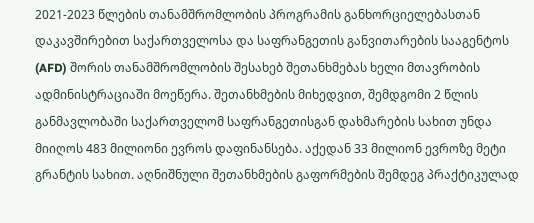2021-2023 წლების თანამშრომლობის პროგრამის განხორციელებასთან დაკავშირებით საქართველოსა და საფრანგეთის განვითარების სააგენტოს (AFD) შორის თანამშრომლობის შესახებ შეთანხმებას ხელი მთავრობის ადმინისტრაციაში მოეწერა. შეთანხმების მიხედვით, შემდგომი 2 წლის განმავლობაში საქართველომ საფრანგეთისგან დახმარების სახით უნდა მიიღოს 483 მილიონი ევროს დაფინანსება. აქედან 33 მილიონ ევროზე მეტი გრანტის სახით. აღნიშნული შეთანხმების გაფორმების შემდეგ პრაქტიკულად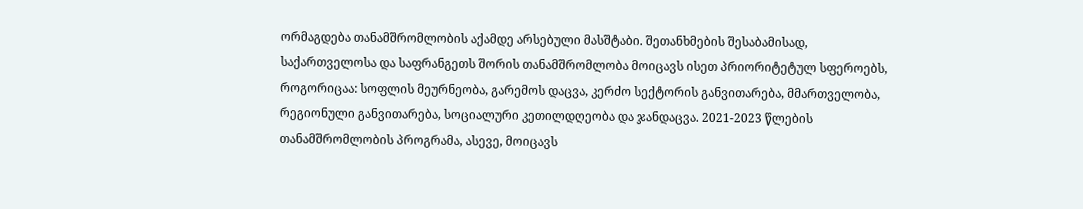ორმაგდება თანამშრომლობის აქამდე არსებული მასშტაბი. შეთანხმების შესაბამისად, საქართველოსა და საფრანგეთს შორის თანამშრომლობა მოიცავს ისეთ პრიორიტეტულ სფეროებს, როგორიცაა: სოფლის მეურნეობა, გარემოს დაცვა, კერძო სექტორის განვითარება, მმართველობა, რეგიონული განვითარება, სოციალური კეთილდღეობა და ჯანდაცვა. 2021-2023 წლების თანამშრომლობის პროგრამა, ასევე, მოიცავს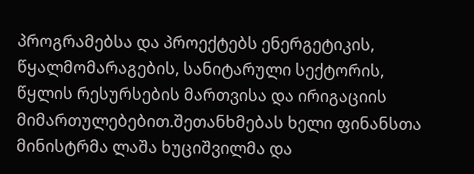პროგრამებსა და პროექტებს ენერგეტიკის, წყალმომარაგების, სანიტარული სექტორის, წყლის რესურსების მართვისა და ირიგაციის მიმართულებებით.შეთანხმებას ხელი ფინანსთა მინისტრმა ლაშა ხუციშვილმა და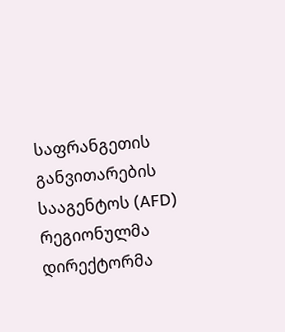საფრანგეთის განვითარების სააგენტოს (AFD) რეგიონულმა დირექტორმა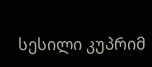სესილი კუპრიმ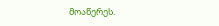მოაწერეს.